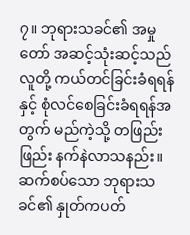၇။ ဘုရားသခင်၏ အမှုတော် အဆင့်သုံးဆင့်သည် လူတို့ ကယ်တင်ခြင်းခံရရန်နှင့် စုံလင်စေခြင်းခံရရန်အတွက် မည်ကဲ့သို့ တဖြည်းဖြည်း နက်နဲလာသနည်း။
ဆက်စပ်သော ဘုရားသခင်၏ နှုတ်ကပတ်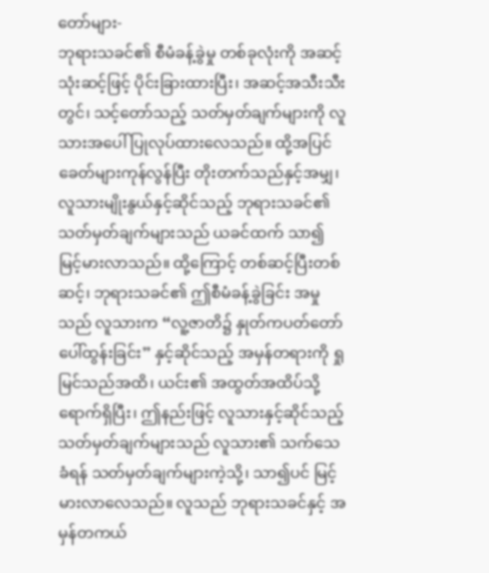တော်များ-
ဘုရားသခင်၏ စီမံခန့်ခွဲမှု တစ်ခုလုံးကို အဆင့်သုံးဆင့်ဖြင့် ပိုင်းခြားထားပြီး၊ အဆင့်အသီးသီးတွင်၊ သင့်တော်သည့် သတ်မှတ်ချက်များကို လူသားအပေါ် ပြုလုပ်ထားလေသည်။ ထို့အပြင် ခေတ်များကုန်လွန်ပြီး တိုးတက်သည်နှင့်အမျှ၊ လူသားမျိုးနွယ်နှင့်ဆိုင်သည့် ဘုရားသခင်၏ သတ်မှတ်ချက်များသည် ယခင်ထက် သာ၍ မြင့်မားလာသည်။ ထို့ကြောင့် တစ်ဆင့်ပြီးတစ်ဆင့်၊ ဘုရားသခင်၏ ဤစီမံခန့်ခွဲခြင်း အမှုသည် လူသားက “လူ့ဇာတိ၌ နှုတ်ကပတ်တော် ပေါ်ထွန်းခြင်း” နှင့်ဆိုင်သည့် အမှန်တရားကို ရှုမြင်သည်အထိ၊ ယင်း၏ အထွတ်အထိပ်သို့ ရောက်ရှိပြီး၊ ဤနည်းဖြင့် လူသားနှင့်ဆိုင်သည့် သတ်မှတ်ချက်များသည် လူသား၏ သက်သေခံရန် သတ်မှတ်ချက်များကဲ့သို့၊ သာ၍ပင် မြင့်မားလာလေသည်။ လူသည် ဘုရားသခင်နှင့် အမှန်တကယ်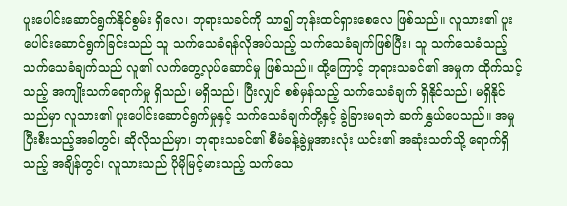ပူးပေါင်းဆောင်ရွက်နိုင်စွမ်း ရှိလေ၊ ဘုရားသခင်ကို သာ၍ ဘုန်းထင်ရှားစေလေ ဖြစ်သည်။ လူသား၏ ပူးပေါင်းဆောင်ရွက်ခြင်းသည် သူ သက်သေခံရန်လိုအပ်သည့် သက်သေခံချက်ဖြစ်ပြီး၊ သူ သက်သေခံသည့် သက်သေခံချက်သည် လူ၏ လက်တွေ့လုပ်ဆောင်မှု ဖြစ်သည်။ ထို့ကြောင့် ဘုရားသခင်၏ အမှုက ထိုက်သင့်သည့် အကျိုးသက်ရောက်မှု ရှိသည်၊ မရှိသည်၊ ပြီးလျှင် စစ်မှန်သည့် သက်သေခံချက် ရှိနိုင်သည်၊ မရှိနိုင်သည်မှာ လူသား၏ ပူးပေါင်းဆောင်ရွက်မှုနှင့် သက်သေခံချက်တို့နှင့် ခွဲခြားမရဘဲ ဆက်နွှယ်ပေသည်။ အမှု ပြီးစီးသည့်အခါတွင်၊ ဆိုလိုသည်မှာ၊ ဘုရားသခင်၏ စီမံခန့်ခွဲမှုအားလုံး ယင်း၏ အဆုံးသတ်သို့ ရောက်ရှိသည့် အချိန်တွင်၊ လူသားသည် ပိုမိုမြင့်မားသည့် သက်သေ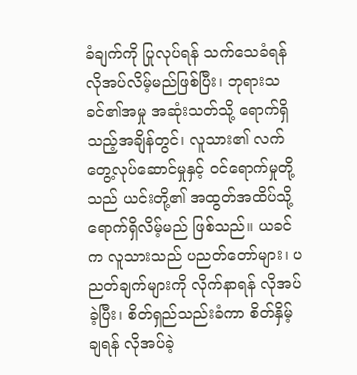ခံချက်ကို ပြုလုပ်ရန် သက်သေခံရန် လိုအပ်လိမ့်မည်ဖြစ်ပြီး၊ ဘုရားသခင်၏အမှု အဆုံးသတ်သို့ ရောက်ရှိသည့်အချိန်တွင်၊ လူသား၏ လက်တွေ့လုပ်ဆောင်မှုနှင့် ဝင်ရောက်မှုတို့သည် ယင်းတို့၏ အထွတ်အထိပ်သို့ ရောက်ရှိလိမ့်မည် ဖြစ်သည်။ ယခင်က လူသားသည် ပညတ်တော်များ၊ ပညတ်ချက်များကို လိုက်နာရန် လိုအပ်ခဲ့ပြီး၊ စိတ်ရှည်သည်းခံကာ စိတ်နှိမ့်ချရန် လိုအပ်ခဲ့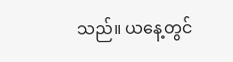သည်။ ယနေ့တွင်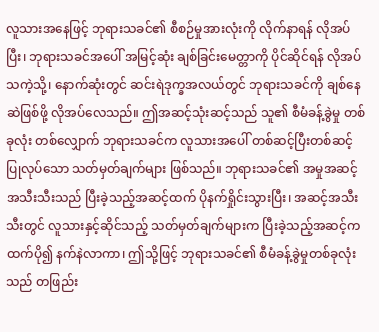လူသားအနေဖြင့် ဘုရားသခင်၏ စီစဉ်မှုအားလုံးကို လိုက်နာရန် လိုအပ်ပြီး၊ ဘုရားသခင်အပေါ် အမြင့်ဆုံး ချစ်ခြင်းမေတ္တာကို ပိုင်ဆိုင်ရန် လိုအပ်သကဲ့သို့၊ နောက်ဆုံးတွင် ဆင်းရဲဒုက္ခအလယ်တွင် ဘုရားသခင်ကို ချစ်နေဆဲဖြစ်ဖို့ လိုအပ်လေသည်။ ဤအဆင့်သုံးဆင့်သည် သူ၏ စီမံခန့်ခွဲမှု တစ်ခုလုံး တစ်လျှောက် ဘုရားသခင်က လူသားအပေါ် တစ်ဆင့်ပြီးတစ်ဆင့် ပြုလုပ်သော သတ်မှတ်ချက်များ ဖြစ်သည်။ ဘုရားသခင်၏ အမှုအဆင့်အသီးသီးသည် ပြီးခဲ့သည့်အဆင့်ထက် ပိုနက်ရှိုင်းသွားပြီး၊ အဆင့်အသီးသီးတွင် လူသားနှင့်ဆိုင်သည့် သတ်မှတ်ချက်များက ပြီးခဲ့သည့်အဆင့်ကထက်ပို၍ နက်နဲလာကာ၊ ဤသို့ဖြင့် ဘုရားသခင်၏ စီမံခန့်ခွဲမှုတစ်ခုလုံးသည် တဖြည်း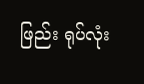ဖြည်း ရုပ်လုံး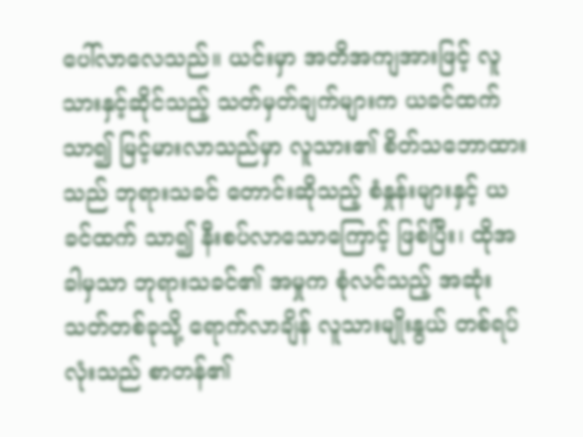ပေါ်လာလေသည်။ ယင်းမှာ အတိအကျအားဖြင့် လူသားနှင့်ဆိုင်သည့် သတ်မှတ်ချက်များက ယခင်ထက် သာ၍ မြင့်မားလာသည်မှာ လူသား၏ စိတ်သဘောထားသည် ဘုရားသခင် တောင်းဆိုသည့် စံနှုန်းများနှင့် ယခင်ထက် သာ၍ နီးစပ်လာသောကြောင့် ဖြစ်ပြီး၊ ထိုအခါမှသာ ဘုရားသခင်၏ အမှုက စုံလင်သည့် အဆုံးသတ်တစ်ခုသို့ ရောက်လာချိန် လူသားမျိုးနွယ် တစ်ရပ်လုံးသည် စာတန်၏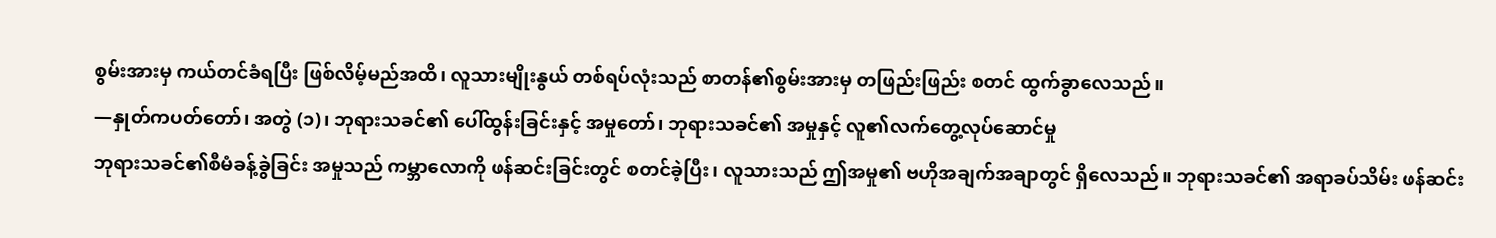စွမ်းအားမှ ကယ်တင်ခံရပြီး ဖြစ်လိမ့်မည်အထိ၊ လူသားမျိုးနွယ် တစ်ရပ်လုံးသည် စာတန်၏စွမ်းအားမှ တဖြည်းဖြည်း စတင် ထွက်ခွာလေသည်။
—နှုတ်ကပတ်တော်၊ အတွဲ (၁)၊ ဘုရားသခင်၏ ပေါ်ထွန်းခြင်းနှင့် အမှုတော်၊ ဘုရားသခင်၏ အမှုနှင့် လူ၏လက်တွေ့လုပ်ဆောင်မှု
ဘုရားသခင်၏စီမံခန့်ခွဲခြင်း အမှုသည် ကမ္ဘာလောကို ဖန်ဆင်းခြင်းတွင် စတင်ခဲ့ပြီး၊ လူသားသည် ဤအမှု၏ ဗဟိုအချက်အချာတွင် ရှိလေသည်။ ဘုရားသခင်၏ အရာခပ်သိမ်း ဖန်ဆင်း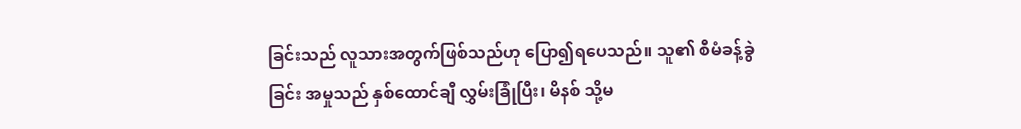ခြင်းသည် လူသားအတွက်ဖြစ်သည်ဟု ပြော၍ရပေသည်။ သူ၏ စီမံခန့်ခွဲခြင်း အမှုသည် နှစ်ထောင်ချီ လွှမ်းခြုံပြီး၊ မိနစ် သို့မ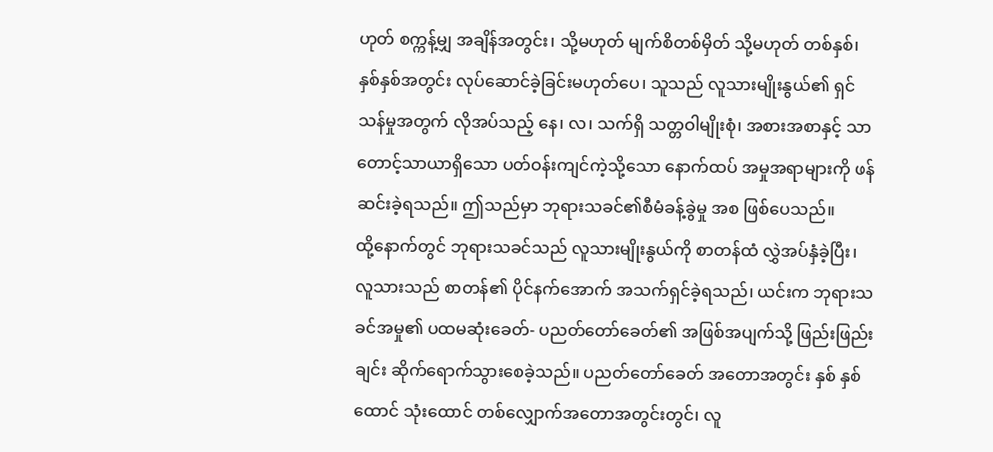ဟုတ် စက္ကန့်မျှ အချိန်အတွင်း၊ သို့မဟုတ် မျက်စိတစ်မှိတ် သို့မဟုတ် တစ်နှစ်၊ နှစ်နှစ်အတွင်း လုပ်ဆောင်ခဲ့ခြင်းမဟုတ်ပေ၊ သူသည် လူသားမျိုးနွယ်၏ ရှင်သန်မှုအတွက် လိုအပ်သည့် နေ၊ လ၊ သက်ရှိ သတ္တဝါမျိုးစုံ၊ အစားအစာနှင့် သာတောင့်သာယာရှိသော ပတ်ဝန်းကျင်ကဲ့သို့သော နောက်ထပ် အမှုအရာများကို ဖန်ဆင်းခဲ့ရသည်။ ဤသည်မှာ ဘုရားသခင်၏စီမံခန့်ခွဲမှု အစ ဖြစ်ပေသည်။
ထို့နောက်တွင် ဘုရားသခင်သည် လူသားမျိုးနွယ်ကို စာတန်ထံ လွှဲအပ်နှံခဲ့ပြီး၊ လူသားသည် စာတန်၏ ပိုင်နက်အောက် အသက်ရှင်ခဲ့ရသည်၊ ယင်းက ဘုရားသခင်အမှု၏ ပထမဆုံးခေတ်- ပညတ်တော်ခေတ်၏ အဖြစ်အပျက်သို့ ဖြည်းဖြည်းချင်း ဆိုက်ရောက်သွားစေခဲ့သည်။ ပညတ်တော်ခေတ် အတောအတွင်း နှစ် နှစ်ထောင် သုံးထောင် တစ်လျှောက်အတောအတွင်းတွင်၊ လူ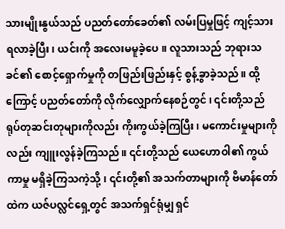သားမျိုးနွယ်သည် ပညတ်တော်ခေတ်၏ လမ်းပြမှုဖြင့် ကျင့်သားရလာခဲ့ပြီး၊ ယင်းကို အလေးမမူခဲ့ပေ။ လူသားသည် ဘုရားသခင်၏ စောင့်ရှောက်မှုကို တဖြည်းဖြည်းနှင့် စွန့်ခွာခဲ့သည်။ ထို့ကြောင့် ပညတ်တော်ကို လိုက်လျှောက်နေစဉ်တွင်၊ ၎င်းတို့သည် ရုပ်တုဆင်းတုများကိုလည်း ကိုးကွယ်ခဲ့ကြပြီး၊ မကောင်းမှုများကိုလည်း ကျူးလွန်ခဲ့ကြသည်။ ၎င်းတို့သည် ယေဟောဝါ၏ ကွယ်ကာမှု မရှိခဲ့ကြသကဲ့သို့၊ ၎င်းတို့၏ အသက်တာများကို ဗိမာန်တော်ထဲက ယဇ်ပလ္လင်ရှေ့တွင် အသက်ရှင်ရုံမျှ ရှင်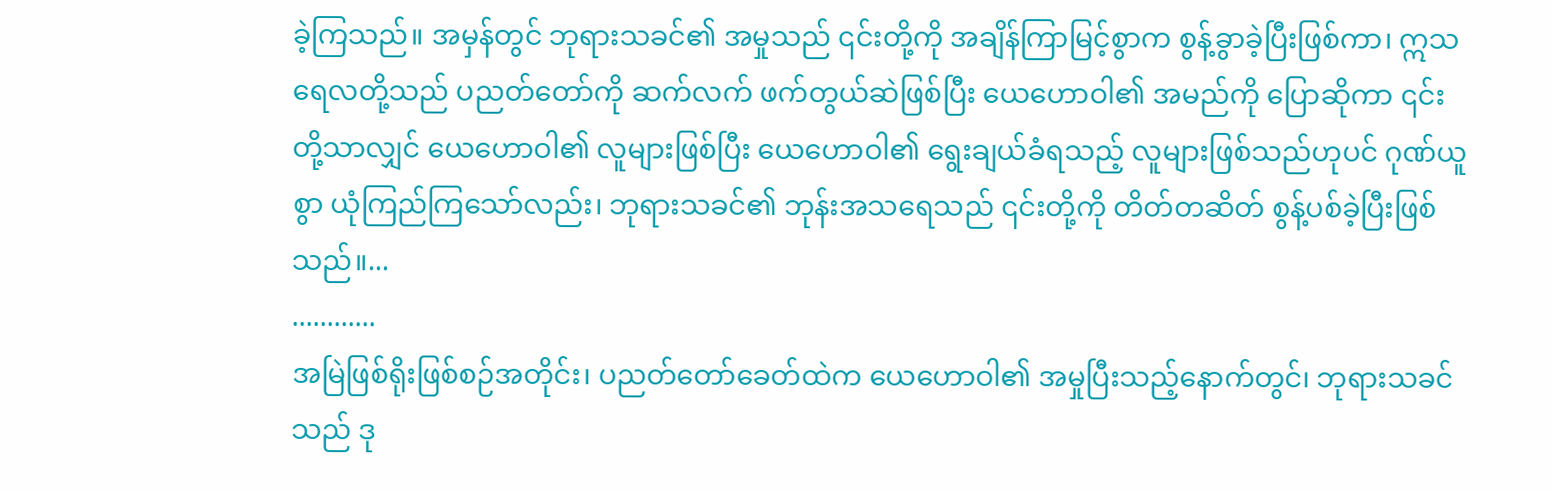ခဲ့ကြသည်။ အမှန်တွင် ဘုရားသခင်၏ အမှုသည် ၎င်းတို့ကို အချိန်ကြာမြင့်စွာက စွန့်ခွာခဲ့ပြီးဖြစ်ကာ၊ ဣသရေလတို့သည် ပညတ်တော်ကို ဆက်လက် ဖက်တွယ်ဆဲဖြစ်ပြီး ယေဟောဝါ၏ အမည်ကို ပြောဆိုကာ ၎င်းတို့သာလျှင် ယေဟောဝါ၏ လူများဖြစ်ပြီး ယေဟောဝါ၏ ရွေးချယ်ခံရသည့် လူများဖြစ်သည်ဟုပင် ဂုဏ်ယူစွာ ယုံကြည်ကြသော်လည်း၊ ဘုရားသခင်၏ ဘုန်းအသရေသည် ၎င်းတို့ကို တိတ်တဆိတ် စွန့်ပစ်ခဲ့ပြီးဖြစ်သည်။...
............
အမြဲဖြစ်ရိုးဖြစ်စဉ်အတိုင်း၊ ပညတ်တော်ခေတ်ထဲက ယေဟောဝါ၏ အမှုပြီးသည့်နောက်တွင်၊ ဘုရားသခင်သည် ဒု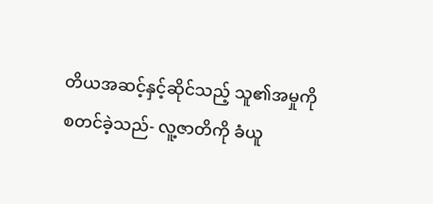တိယအဆင့်နှင့်ဆိုင်သည့် သူ၏အမှုကို စတင်ခဲ့သည်- လူ့ဇာတိကို ခံယူ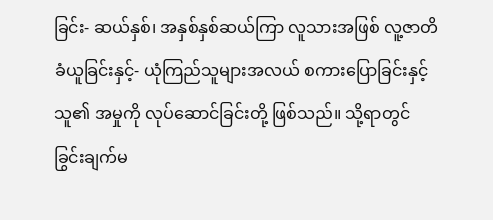ခြင်း- ဆယ်နှစ်၊ အနှစ်နှစ်ဆယ်ကြာ လူသားအဖြစ် လူ့ဇာတိခံယူခြင်းနှင့်- ယုံကြည်သူများအလယ် စကားပြောခြင်းနှင့် သူ၏ အမှုကို လုပ်ဆောင်ခြင်းတို့ ဖြစ်သည်။ သို့ရာတွင် ခြွင်းချက်မ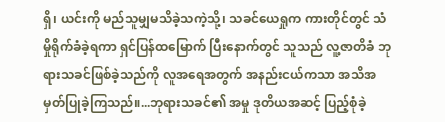ရှိ၊ ယင်းကို မည်သူမျှမသိခဲ့သကဲ့သို့၊ သခင်ယေရှုက ကားတိုင်တွင် သံမှိုရိုက်ခံခဲ့ရကာ ရှင်ပြန်ထမြောက် ပြီးနောက်တွင် သူသည် လူ့ဇာတိခံ ဘုရားသခင်ဖြစ်ခဲ့သည်ကို လူအရေအတွက် အနည်းငယ်ကသာ အသိအမှတ်ပြုခဲ့ကြသည်။...ဘုရားသခင်၏ အမှု ဒုတိယအဆင့် ပြည့်စုံခဲ့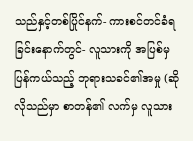သည်နှင့်တစ်ပြိုင်နက်- ကားစင်တင်ခံရခြင်းနောက်တွင်- လူသားကို အပြစ်မှ ပြန်ကယ်သည့် ဘုရားသခင်၏အမှု (ဆိုလိုသည်မှာ စာတန်၏ လက်မှ လူသား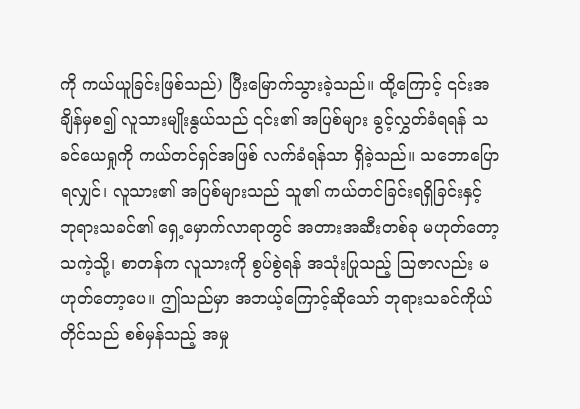ကို ကယ်ယူခြင်းဖြစ်သည်) ပြီးမြောက်သွားခဲ့သည်။ ထို့ကြောင့် ၎င်းအချိန်မှစ၍ လူသားမျိုးနွယ်သည် ၎င်း၏ အပြစ်များ ခွင့်လွှတ်ခံရရန် သခင်ယေရှုကို ကယ်တင်ရှင်အဖြစ် လက်ခံရန်သာ ရှိခဲ့သည်။ သဘောပြောရလျှင်၊ လူသား၏ အပြစ်များသည် သူ၏ ကယ်တင်ခြင်းရရှိခြင်းနှင့် ဘုရားသခင်၏ ရှေ့မှောက်လာရာတွင် အတားအဆီးတစ်ခု မဟုတ်တော့သကဲ့သို့၊ စာတန်က လူသားကို စွပ်စွဲရန် အသုံးပြုသည့် ဩဇာလည်း မဟုတ်တော့ပေ။ ဤသည်မှာ အဘယ့်ကြောင့်ဆိုသော် ဘုရားသခင်ကိုယ်တိုင်သည် စစ်မှန်သည့် အမှု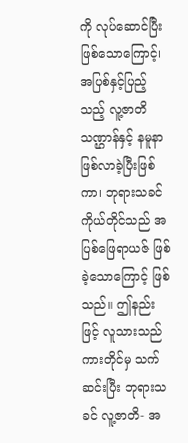ကို လုပ်ဆောင်ပြီးဖြစ်သောကြောင့်၊ အပြစ်နှင့်ပြည့်သည့် လူ့ဇာတိ သဏ္ဌာန်နှင့် နမူနာ ဖြစ်လာခဲ့ပြီးဖြစ်ကာ၊ ဘုရားသခင် ကိုယ်တိုင်သည် အပြစ်ဖြေရာယဇ် ဖြစ်ခဲ့သောကြောင့် ဖြစ်သည်။ ဤနည်းဖြင့် လူသားသည် ကားတိုင်မှ သက်ဆင်းပြီး ဘုရားသခင် လူ့ဇာတိ- အ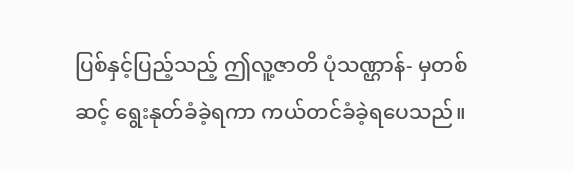ပြစ်နှင့်ပြည့်သည့် ဤလူ့ဇာတိ ပုံသဏ္ဌာန်- မှတစ်ဆင့် ရွေးနုတ်ခံခဲ့ရကာ ကယ်တင်ခံခဲ့ရပေသည်။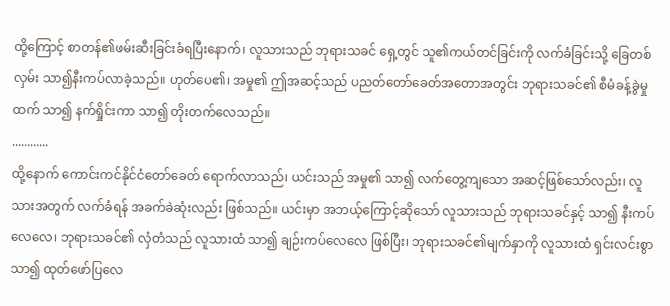ထို့ကြောင့် စာတန်၏ဖမ်းဆီးခြင်းခံရပြီးနောက်၊ လူသားသည် ဘုရားသခင် ရှေ့တွင် သူ၏ကယ်တင်ခြင်းကို လက်ခံခြင်းသို့ ခြေတစ်လှမ်း သာ၍နီးကပ်လာခဲ့သည်။ ဟုတ်ပေ၏၊ အမှု၏ ဤအဆင့်သည် ပညတ်တော်ခေတ်အတောအတွင်း ဘုရားသခင်၏ စီမံခန့်ခွဲမှုထက် သာ၍ နက်ရှိုင်းကာ သာ၍ တိုးတက်လေသည်။
............
ထို့နောက် ကောင်းကင်နိုင်ငံတော်ခေတ် ရောက်လာသည်၊ ယင်းသည် အမှု၏ သာ၍ လက်တွေ့ကျသော အဆင့်ဖြစ်သော်လည်း၊ လူသားအတွက် လက်ခံရန် အခက်ခဲဆုံးလည်း ဖြစ်သည်။ ယင်းမှာ အဘယ့်ကြောင့်ဆိုသော် လူသားသည် ဘုရားသခင်နှင့် သာ၍ နီးကပ်လေလေ၊ ဘုရားသခင်၏ လှံတံသည် လူသားထံ သာ၍ ချဉ်းကပ်လေလေ ဖြစ်ပြီး၊ ဘုရားသခင်၏မျက်နှာကို လူသားထံ ရှင်းလင်းစွာ သာ၍ ထုတ်ဖော်ပြလေ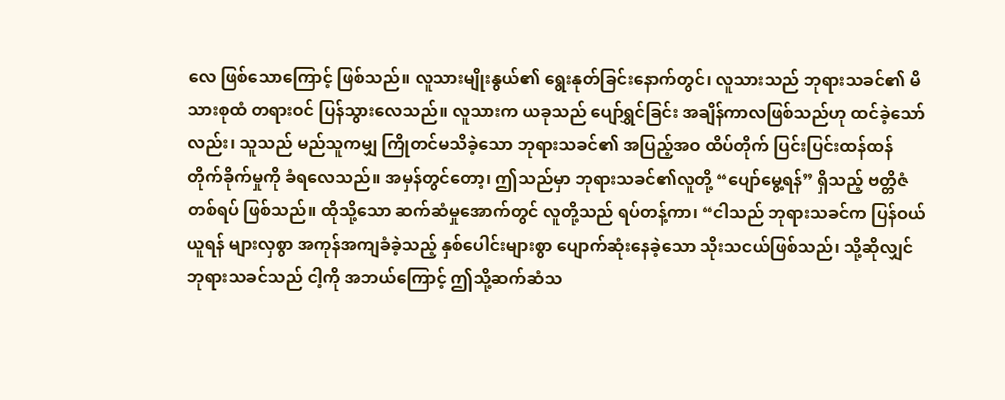လေ ဖြစ်သောကြောင့် ဖြစ်သည်။ လူသားမျိုးနွယ်၏ ရွေးနုတ်ခြင်းနောက်တွင်၊ လူသားသည် ဘုရားသခင်၏ မိသားစုထံ တရားဝင် ပြန်သွားလေသည်။ လူသားက ယခုသည် ပျော်ရွှင်ခြင်း အချိန်ကာလဖြစ်သည်ဟု ထင်ခဲ့သော်လည်း၊ သူသည် မည်သူကမျှ ကြိုတင်မသိခဲ့သော ဘုရားသခင်၏ အပြည့်အဝ ထိပ်တိုက် ပြင်းပြင်းထန်ထန် တိုက်ခိုက်မှုကို ခံရလေသည်။ အမှန်တွင်တော့၊ ဤသည်မှာ ဘုရားသခင်၏လူတို့ “ပျော်မွေ့ရန်” ရှိသည့် ဗတ္တိဇံတစ်ရပ် ဖြစ်သည်။ ထိုသို့သော ဆက်ဆံမှုအောက်တွင် လူတို့သည် ရပ်တန့်ကာ၊ “ငါသည် ဘုရားသခင်က ပြန်ဝယ်ယူရန် များလှစွာ အကုန်အကျခံခဲ့သည့် နှစ်ပေါင်းများစွာ ပျောက်ဆုံးနေခဲ့သော သိုးသငယ်ဖြစ်သည်၊ သို့ဆိုလျှင် ဘုရားသခင်သည် ငါ့ကို အဘယ်ကြောင့် ဤသို့ဆက်ဆံသ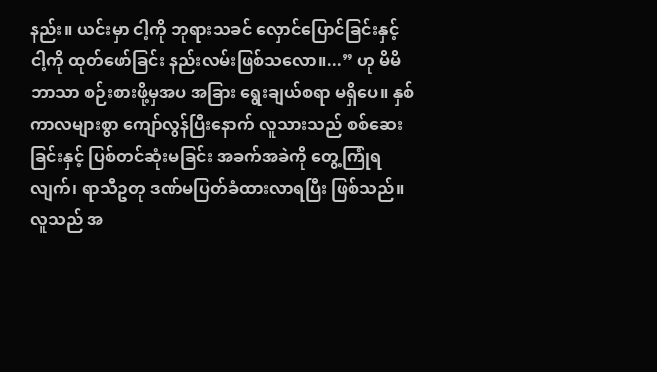နည်း။ ယင်းမှာ ငါ့ကို ဘုရားသခင် လှောင်ပြောင်ခြင်းနှင့် ငါ့ကို ထုတ်ဖော်ခြင်း နည်းလမ်းဖြစ်သလော။...” ဟု မိမိဘာသာ စဉ်းစားဖို့မှအပ အခြား ရွေးချယ်စရာ မရှိပေ။ နှစ်ကာလများစွာ ကျော်လွန်ပြီးနောက် လူသားသည် စစ်ဆေးခြင်းနှင့် ပြစ်တင်ဆုံးမခြင်း အခက်အခဲကို တွေ့ကြုံရလျက်၊ ရာသီဥတု ဒဏ်မပြတ်ခံထားလာရပြီး ဖြစ်သည်။ လူသည် အ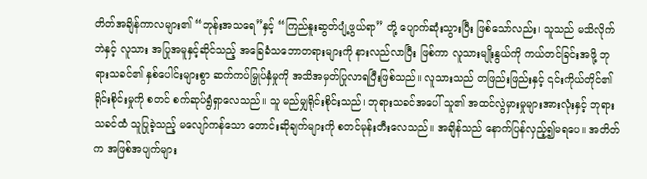တိတ်အချိန်ကာလများ၏ “ဘုန်းအသရေ”နှင့် “ကြည်နူးဆွတ်ပျံ့ဖွယ်ရာ” တို့ ပျောက်ဆုံးသွားပြီး ဖြစ်သော်လည်း၊ သူသည် မသိလိုက်ဘဲနှင့် လူသား အပြုအမူနှင့်ဆိုင်သည့် အခြေခံသဘောတရားများကို နားလည်လာပြီး ဖြစ်ကာ လူသားမျိုးနွယ်ကို ကယ်တင်ခြင်းအဖို့ ဘုရားသခင်၏ နှစ်ပေါင်းများစွာ ဆက်ကပ်မြှုပ်နှံမှုကို အသိအမှတ်ပြုလာရပြီးဖြစ်သည်။ လူသားသည် တဖြည်းဖြည်းနှင့် ၎င်းကိုယ်တိုင်၏ ရိုင်းစိုင်းမှုကို စတင် စက်ဆုပ်ရွံရှာလေသည်။ သူ မည်မျှရိုင်းစိုင်းသည်၊ ဘုရားသခင်အပေါ် သူ၏ အထင်လွဲမှားမှုများအားလုံးနှင့် ဘုရားသခင်ထံ သူပြုခဲ့သည့် မလျော်ကန်သော တောင်းဆိုချက်များကို စတင်မုန်းတီးလေသည်။ အချိန်သည် နောက်ပြန်လှည့်၍မရပေ။ အတိတ်က အဖြစ်အပျက်များ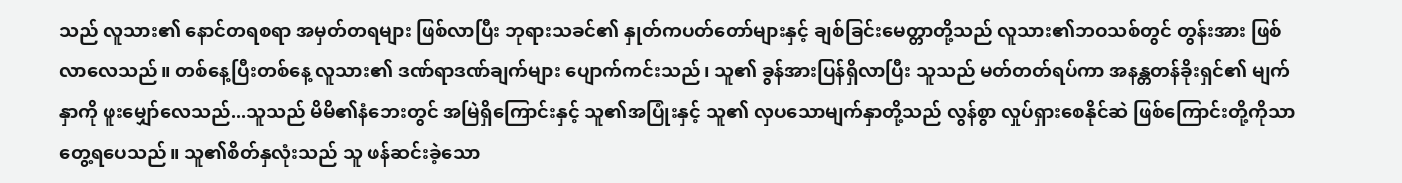သည် လူသား၏ နောင်တရစရာ အမှတ်တရများ ဖြစ်လာပြီး ဘုရားသခင်၏ နှုတ်ကပတ်တော်များနှင့် ချစ်ခြင်းမေတ္တာတို့သည် လူသား၏ဘဝသစ်တွင် တွန်းအား ဖြစ်လာလေသည်။ တစ်နေ့ပြီးတစ်နေ့ လူသား၏ ဒဏ်ရာဒဏ်ချက်များ ပျောက်ကင်းသည်၊ သူ၏ ခွန်အားပြန်ရှိလာပြီး သူသည် မတ်တတ်ရပ်ကာ အနန္တတန်ခိုးရှင်၏ မျက်နှာကို ဖူးမျှော်လေသည်...သူသည် မိမိ၏နံဘေးတွင် အမြဲရှိကြောင်းနှင့် သူ၏အပြုံးနှင့် သူ၏ လှပသောမျက်နှာတို့သည် လွန်စွာ လှုပ်ရှားစေနိုင်ဆဲ ဖြစ်ကြောင်းတို့ကိုသာ တွေ့ရပေသည်။ သူ၏စိတ်နှလုံးသည် သူ ဖန်ဆင်းခဲ့သော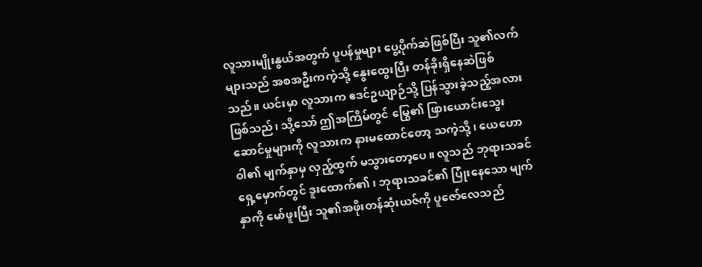လူသားမျိုးနွယ်အတွက် ပူပန်မှုများ ပွေ့ပိုက်ဆဲဖြစ်ပြီး သူ၏လက်များသည် အစအဦးကကဲ့သို့ နွေးထွေးပြီး တန်ခိုးရှိနေဆဲဖြစ်သည်။ ယင်းမှာ လူသားက ဧဒင်ဥယျာဉ်သို့ ပြန်သွားခဲ့သည့်အလား ဖြစ်သည်၊ သို့သော် ဤအကြိမ်တွင် မြွေ၏ ဖြားယောင်းသွေးဆောင်မှုများကို လူသားက နားမထောင်တော့ သကဲ့သို့၊ ယေဟောဝါ၏ မျက်နှာမှ လှည့်ထွက် မသွားတော့ပေ။ လူသည် ဘုရားသခင် ရှေ့မှောက်တွင် ဒူးထောက်၏၊ ဘုရားသခင်၏ ပြုံးနေသော မျက်နှာကို မော်ဖူးပြီး သူ၏အဖိုးတန်ဆုံးယဇ်ကို ပူဇော်လေသည်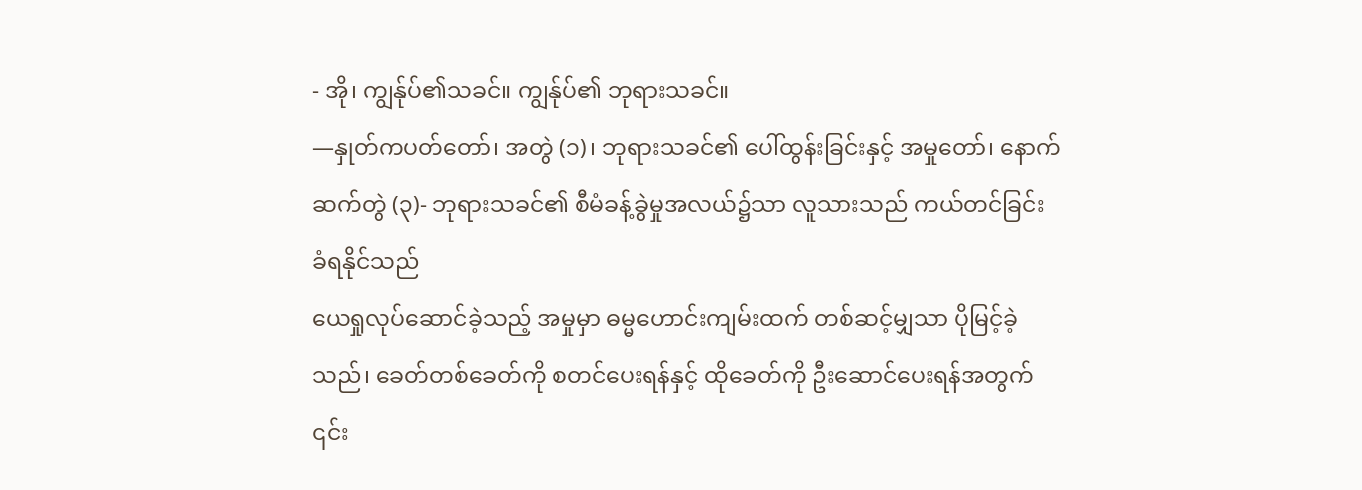- အို၊ ကျွန်ုပ်၏သခင်။ ကျွန်ုပ်၏ ဘုရားသခင်။
—နှုတ်ကပတ်တော်၊ အတွဲ (၁)၊ ဘုရားသခင်၏ ပေါ်ထွန်းခြင်းနှင့် အမှုတော်၊ နောက်ဆက်တွဲ (၃)- ဘုရားသခင်၏ စီမံခန့်ခွဲမှုအလယ်၌သာ လူသားသည် ကယ်တင်ခြင်း ခံရနိုင်သည်
ယေရှုလုပ်ဆောင်ခဲ့သည့် အမှုမှာ ဓမ္မဟောင်းကျမ်းထက် တစ်ဆင့်မျှသာ ပိုမြင့်ခဲ့သည်၊ ခေတ်တစ်ခေတ်ကို စတင်ပေးရန်နှင့် ထိုခေတ်ကို ဦးဆောင်ပေးရန်အတွက် ၎င်း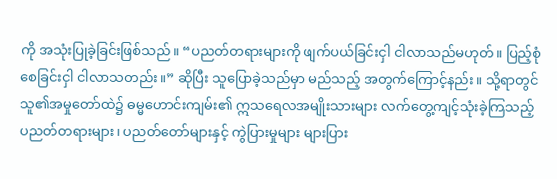ကို အသုံးပြုခဲ့ခြင်းဖြစ်သည်။ “ပညတ်တရားများကို ဖျက်ပယ်ခြင်းငှါ ငါလာသည်မဟုတ်။ ပြည့်စုံစေခြင်းငှါ ငါလာသတည်း။” ဆိုပြီး သူပြောခဲ့သည်မှာ မည်သည့် အတွက်ကြောင့်နည်း။ သို့ရာတွင် သူ၏အမှုတော်ထဲ၌ ဓမ္မဟောင်းကျမ်း၏ ဣသရေလအမျိုးသားများ လက်တွေ့ကျင့်သုံးခဲ့ကြသည့် ပညတ်တရားများ၊ ပညတ်တော်များနှင့် ကွဲပြားမှုများ များပြား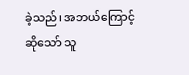ခဲ့သည်၊ အဘယ်ကြောင့်ဆိုသော် သူ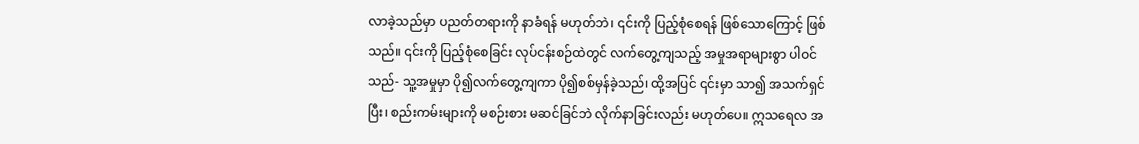လာခဲ့သည်မှာ ပညတ်တရားကို နာခံရန် မဟုတ်ဘဲ၊ ၎င်းကို ပြည့်စုံစေရန် ဖြစ်သောကြောင့် ဖြစ်သည်။ ၎င်းကို ပြည့်စုံစေခြင်း လုပ်ငန်းစဉ်ထဲတွင် လက်တွေ့ကျသည့် အမှုအရာများစွာ ပါဝင်သည်- သူ့အမှုမှာ ပို၍လက်တွေ့ကျကာ ပို၍စစ်မှန်ခဲ့သည်၊ ထို့အပြင် ၎င်းမှာ သာ၍ အသက်ရှင်ပြီး၊ စည်းကမ်းများကို မစဉ်းစား မဆင်ခြင်ဘဲ လိုက်နာခြင်းလည်း မဟုတ်ပေ။ ဣသရေလ အ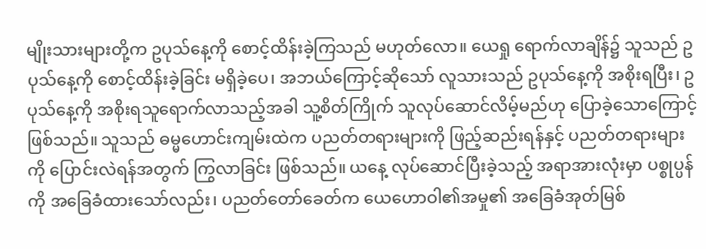မျိုးသားများတို့က ဥပုသ်နေ့ကို စောင့်ထိန်းခဲ့ကြသည် မဟုတ်လော။ ယေရှု ရောက်လာချိန်၌ သူသည် ဥပုသ်နေ့ကို စောင့်ထိန်းခဲ့ခြင်း မရှိခဲ့ပေ၊ အဘယ်ကြောင့်ဆိုသော် လူသားသည် ဥပုသ်နေ့ကို အစိုးရပြီး၊ ဥပုသ်နေ့ကို အစိုးရသူရောက်လာသည့်အခါ သူ့စိတ်ကြိုက် သူလုပ်ဆောင်လိမ့်မည်ဟု ပြောခဲ့သောကြောင့် ဖြစ်သည်။ သူသည် ဓမ္မဟောင်းကျမ်းထဲက ပညတ်တရားများကို ဖြည့်ဆည်းရန်နှင့် ပညတ်တရားများကို ပြောင်းလဲရန်အတွက် ကြွလာခြင်း ဖြစ်သည်။ ယနေ့ လုပ်ဆောင်ပြီးခဲ့သည့် အရာအားလုံးမှာ ပစ္စုပ္ပန်ကို အခြေခံထားသော်လည်း၊ ပညတ်တော်ခေတ်က ယေဟောဝါ၏အမှု၏ အခြေခံအုတ်မြစ်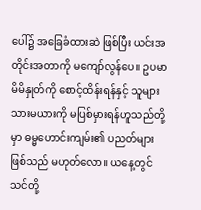ပေါ်၌ အခြေခံထားဆဲ ဖြစ်ပြီး ယင်းအတိုင်းအတာကို မကျော်လွန်ပေ။ ဥပမာ မိမိနှုတ်ကို စောင့်ထိန်းရန်နှင့် သူများ သားမယားကို မပြစ်မှားရန်ဟူသည်တို့မှာ ဓမ္မဟောင်းကျမ်း၏ ပညတ်များဖြစ်သည် မဟုတ်လော။ ယနေ့တွင် သင်တို့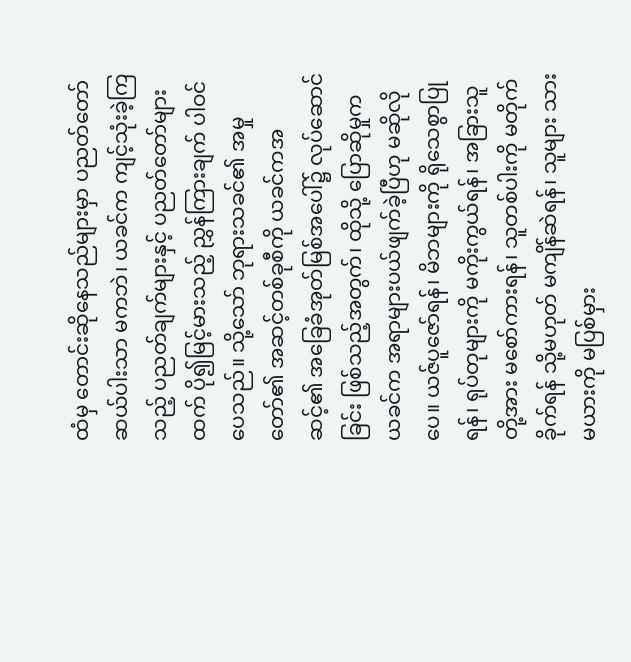ထံမှ တောင်းဆိုနေသည်များမှာ ပညတ်တော်ဆယ်ပါးသာ မကဘဲ၊ ယခင်က ကျင့်သုံးခဲ့ကြသည့် ပညတ်ချက်များနှင့် ပညတ်တော်များထက် ပို၍မြင့်မားသည့် ညွှန်ကြားချက် ပါဝင်ပေသည်။ သို့သော် ဘုရားသခင်၏ အမှုတော်၏ အဆင့်တစ်ခုစီကို ယခင်ကအဆင့်၏ အခြေခံအုတ်မြစ်အပေါ်၌ လုပ်ဆောင်ခြင်း ဖြစ်သည့်အတွက်၊ ထိုသို့ ပြောဆိုမှုက ယခင်က အရာများပယ်ဖျက်ခဲ့ပြီဟု မဆိုလိုပေ။ ယဇ်ပူဇော်ရန်၊ မိဘများကို ရိုသေစွာပြုရန်၊ ရုပ်တုများကို မကိုးကွယ်ရန်၊ အခြားသူတို့အား မစော်ကားရန်၊ သူတစ်ပါးကို မတိုက်ခိုက်ရန် သို့မဟုတ် မကျိန်ဆဲရန်၊ သူများ သားမယားကို မပြစ်မှား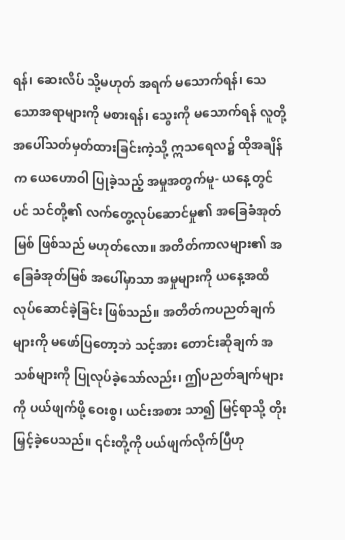ရန်၊ ဆေးလိပ် သို့မဟုတ် အရက် မသောက်ရန်၊ သေသောအရာများကို မစားရန်၊ သွေးကို မသောက်ရန် လူတို့အပေါ်သတ်မှတ်ထားခြင်းကဲ့သို့ ဣသရေလ၌ ထိုအချိန်က ယေဟောဝါ ပြုခဲ့သည့် အမှုအတွက်မူ- ယနေ့တွင်ပင် သင်တို့၏ လက်တွေ့လုပ်ဆောင်မှု၏ အခြေခံအုတ်မြစ် ဖြစ်သည် မဟုတ်လော။ အတိတ်ကာလများ၏ အခြေခံအုတ်မြစ် အပေါ်မှာသာ အမှုများကို ယနေ့အထိ လုပ်ဆောင်ခဲ့ခြင်း ဖြစ်သည်။ အတိတ်ကပညတ်ချက်များကို မဖော်ပြတော့ဘဲ သင့်အား တောင်းဆိုချက် အသစ်များကို ပြုလုပ်ခဲ့သော်လည်း၊ ဤပညတ်ချက်များကို ပယ်ဖျက်ဖို့ ဝေးစွ၊ ယင်းအစား သာ၍ မြင့်ရာသို့ တိုးမြှင့်ခဲ့ပေသည်။ ၎င်းတို့ကို ပယ်ဖျက်လိုက်ပြီဟု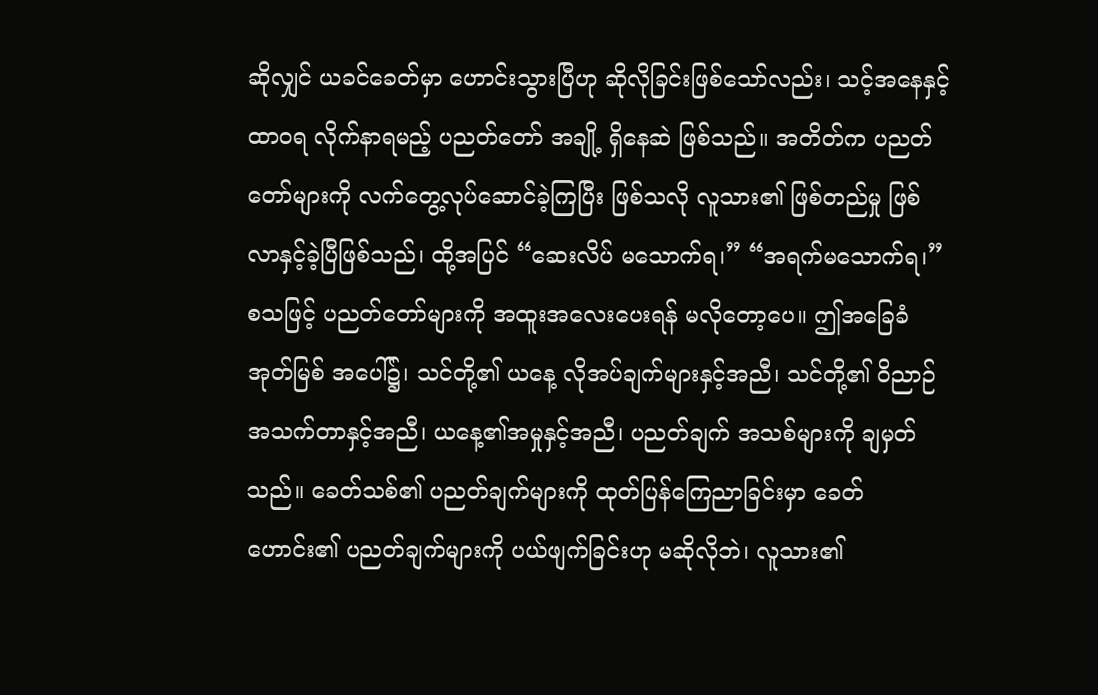ဆိုလျှင် ယခင်ခေတ်မှာ ဟောင်းသွားပြီဟု ဆိုလိုခြင်းဖြစ်သော်လည်း၊ သင့်အနေနှင့် ထာ၀ရ လိုက်နာရမည့် ပညတ်တော် အချို့ ရှိနေဆဲ ဖြစ်သည်။ အတိတ်က ပညတ်တော်များကို လက်တွေ့လုပ်ဆောင်ခဲ့ကြပြီး ဖြစ်သလို လူသား၏ ဖြစ်တည်မှု ဖြစ်လာနှင့်ခဲ့ပြီဖြစ်သည်၊ ထို့အပြင် “ဆေးလိပ် မသောက်ရ၊” “အရက်မသောက်ရ၊” စသဖြင့် ပညတ်တော်များကို အထူးအလေးပေးရန် မလိုတော့ပေ။ ဤအခြေခံအုတ်မြစ် အပေါ်၌၊ သင်တို့၏ ယနေ့ လိုအပ်ချက်များနှင့်အညီ၊ သင်တို့၏ ဝိညာဉ်အသက်တာနှင့်အညီ၊ ယနေ့၏အမှုနှင့်အညီ၊ ပညတ်ချက် အသစ်များကို ချမှတ်သည်။ ခေတ်သစ်၏ ပညတ်ချက်များကို ထုတ်ပြန်ကြေညာခြင်းမှာ ခေတ်ဟောင်း၏ ပညတ်ချက်များကို ပယ်ဖျက်ခြင်းဟု မဆိုလိုဘဲ၊ လူသား၏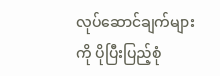လုပ်ဆောင်ချက်များကို ပိုပြီးပြည့်စုံ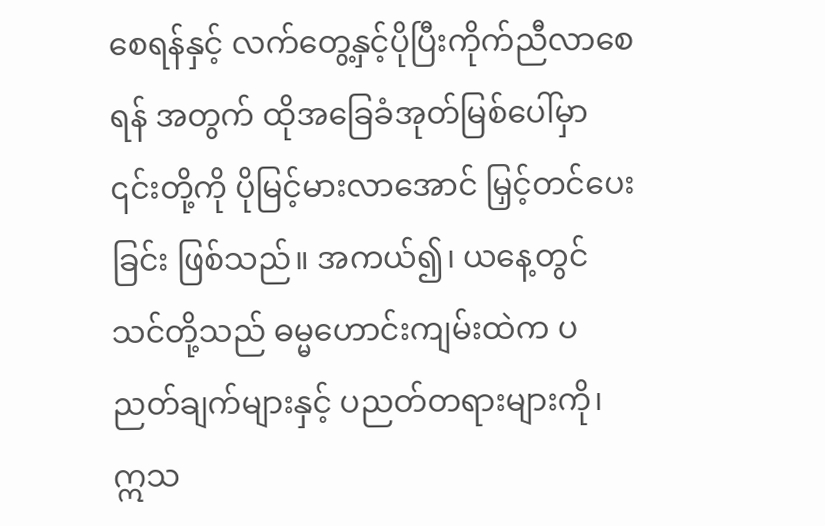စေရန်နှင့် လက်တွေ့နှင့်ပိုပြီးကိုက်ညီလာစေရန် အတွက် ထိုအခြေခံအုတ်မြစ်ပေါ်မှာ ၎င်းတို့ကို ပိုမြင့်မားလာအောင် မြှင့်တင်ပေးခြင်း ဖြစ်သည်။ အကယ်၍၊ ယနေ့တွင် သင်တို့သည် ဓမ္မဟောင်းကျမ်းထဲက ပညတ်ချက်များနှင့် ပညတ်တရားများကို၊ ဣသ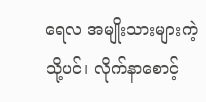ရေလ အမျိုးသားများကဲ့သို့ပင်၊ လိုက်နာစောင့်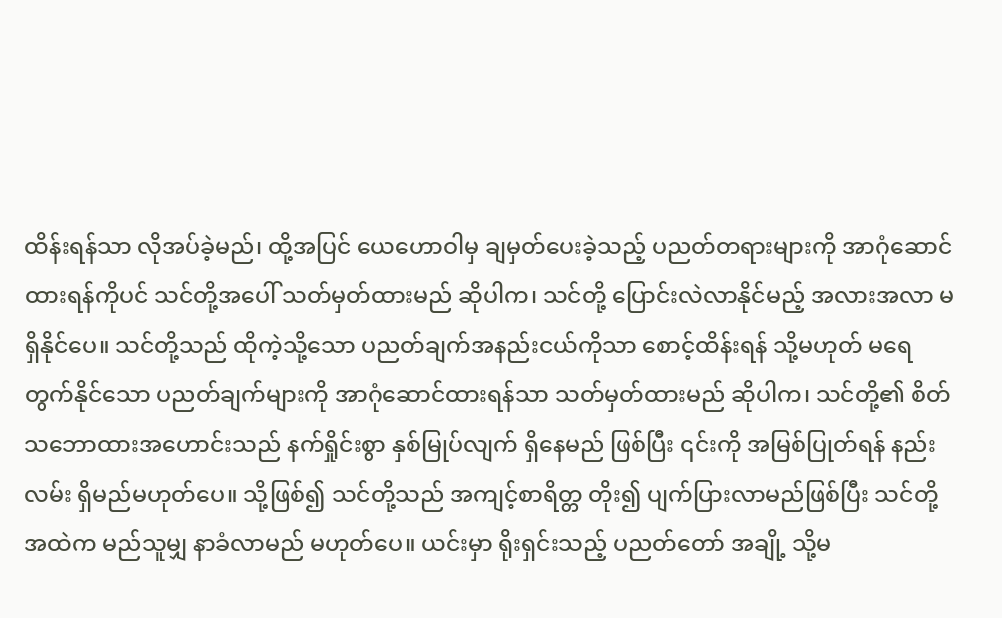ထိန်းရန်သာ လိုအပ်ခဲ့မည်၊ ထို့အပြင် ယေဟောဝါမှ ချမှတ်ပေးခဲ့သည့် ပညတ်တရားများကို အာဂုံဆောင်ထားရန်ကိုပင် သင်တို့အပေါ် သတ်မှတ်ထားမည် ဆိုပါက၊ သင်တို့ ပြောင်းလဲလာနိုင်မည့် အလားအလာ မရှိနိုင်ပေ။ သင်တို့သည် ထိုကဲ့သို့သော ပညတ်ချက်အနည်းငယ်ကိုသာ စောင့်ထိန်းရန် သို့မဟုတ် မရေတွက်နိုင်သော ပညတ်ချက်များကို အာဂုံဆောင်ထားရန်သာ သတ်မှတ်ထားမည် ဆိုပါက၊ သင်တို့၏ စိတ်သဘောထားအဟောင်းသည် နက်ရှိုင်းစွာ နှစ်မြုပ်လျက် ရှိနေမည် ဖြစ်ပြီး ၎င်းကို အမြစ်ပြုတ်ရန် နည်းလမ်း ရှိမည်မဟုတ်ပေ။ သို့ဖြစ်၍ သင်တို့သည် အကျင့်စာရိတ္တ တိုး၍ ပျက်ပြားလာမည်ဖြစ်ပြီး သင်တို့အထဲက မည်သူမျှ နာခံလာမည် မဟုတ်ပေ။ ယင်းမှာ ရိုးရှင်းသည့် ပညတ်တော် အချို့ သို့မ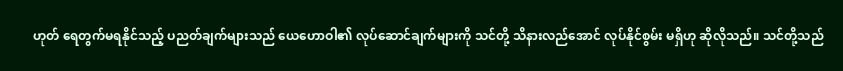ဟုတ် ရေတွက်မရနိုင်သည့် ပညတ်ချက်များသည် ယေဟောဝါ၏ လုပ်ဆောင်ချက်များကို သင်တို့ သိနားလည်အောင် လုပ်နိုင်စွမ်း မရှိဟု ဆိုလိုသည်။ သင်တို့သည်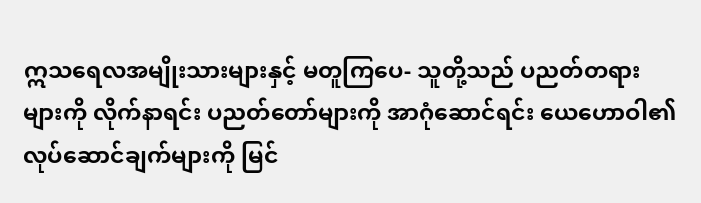ဣသရေလအမျိုးသားများနှင့် မတူကြပေ- သူတို့သည် ပညတ်တရားများကို လိုက်နာရင်း ပညတ်တော်များကို အာဂုံဆောင်ရင်း ယေဟောဝါ၏ လုပ်ဆောင်ချက်များကို မြင်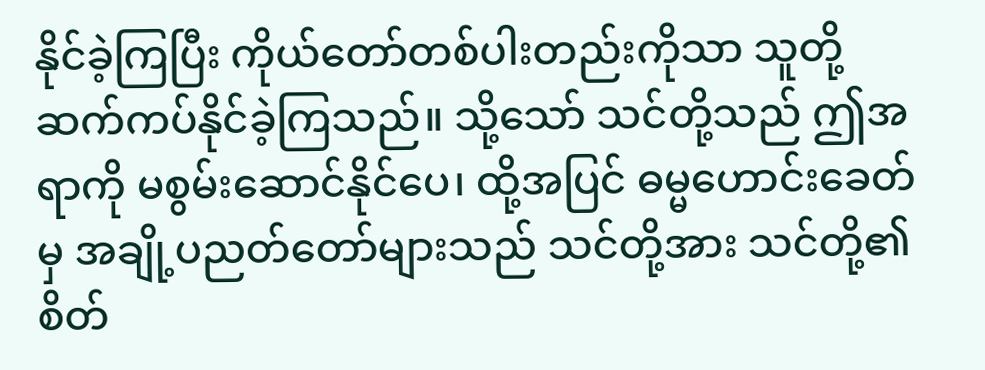နိုင်ခဲ့ကြပြီး ကိုယ်တော်တစ်ပါးတည်းကိုသာ သူတို့ ဆက်ကပ်နိုင်ခဲ့ကြသည်။ သို့သော် သင်တို့သည် ဤအရာကို မစွမ်းဆောင်နိုင်ပေ၊ ထို့အပြင် ဓမ္မဟောင်းခေတ်မှ အချို့ပညတ်တော်များသည် သင်တို့အား သင်တို့၏ စိတ်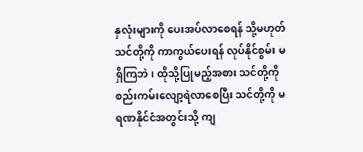နှလုံးများကို ပေးအပ်လာစေရန် သို့မဟုတ် သင်တို့ကို ကာကွယ်ပေးရန် လုပ်နိုင်စွမ်း မရှိကြဘဲ၊ ထိုသို့ပြုမည့်အစား သင်တို့ကို စည်းကမ်းလျော့ရဲလာစေပြီး သင်တို့ကို မရဏနိုင်ငံအတွင်းသို့ ကျ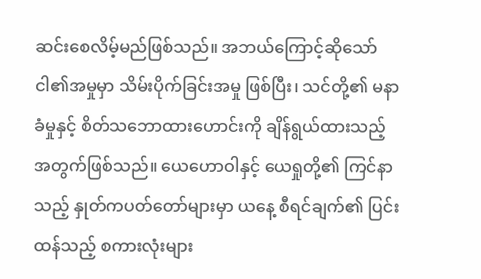ဆင်းစေလိမ့်မည်ဖြစ်သည်။ အဘယ်ကြောင့်ဆိုသော် ငါ၏အမှုမှာ သိမ်းပိုက်ခြင်းအမှု ဖြစ်ပြီး၊ သင်တို့၏ မနာခံမှုနှင့် စိတ်သဘောထားဟောင်းကို ချိန်ရွယ်ထားသည့် အတွက်ဖြစ်သည်။ ယေဟောဝါနှင့် ယေရှုတို့၏ ကြင်နာသည့် နှုတ်ကပတ်တော်များမှာ ယနေ့ စီရင်ချက်၏ ပြင်းထန်သည့် စကားလုံးများ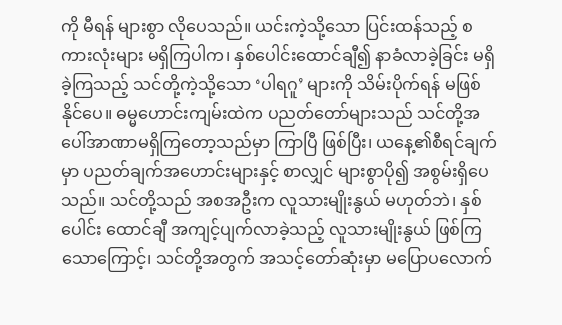ကို မီရန် များစွာ လိုပေသည်။ ယင်းကဲ့သို့သော ပြင်းထန်သည့် စကားလုံးများ မရှိကြပါက၊ နှစ်ပေါင်းထောင်ချီ၍ နာခံလာခဲ့ခြင်း မရှိခဲ့ကြသည့် သင်တို့ကဲ့သို့သော ‘ပါရဂူ’ များကို သိမ်းပိုက်ရန် မဖြစ်နိုင်ပေ။ ဓမ္မဟောင်းကျမ်းထဲက ပညတ်တော်များသည် သင်တို့အပေါ်အာဏာမရှိကြတော့သည်မှာ ကြာပြီ ဖြစ်ပြီး၊ ယနေ့၏စီရင်ချက်မှာ ပညတ်ချက်အဟောင်းများနှင့် စာလျှင် များစွာပို၍ အစွမ်းရှိပေသည်။ သင်တို့သည် အစအဦးက လူသားမျိုးနွယ် မဟုတ်ဘဲ၊ နှစ်ပေါင်း ထောင်ချီ အကျင့်ပျက်လာခဲ့သည့် လူသားမျိုးနွယ် ဖြစ်ကြသောကြောင့်၊ သင်တို့အတွက် အသင့်တော်ဆုံးမှာ မပြောပလောက်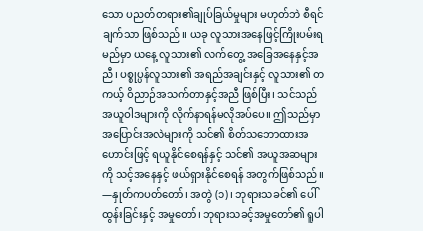သော ပညတ်တရား၏ချုပ်ခြယ်မှုများ မဟုတ်ဘဲ စီရင်ချက်သာ ဖြစ်သည်။ ယခု လူသားအနေဖြင့်ကြိုးပမ်းရမည်မှာ ယနေ့ လူသား၏ လက်တွေ့ အခြေအနေနှင့်အညီ၊ ပစ္စုပ္ပန်လူသား၏ အရည်အချင်းနှင့် လူသား၏ တကယ့် ဝိညာဉ်အသက်တာနှင့်အညီ ဖြစ်ပြီး၊ သင်သည် အယူဝါဒများကို လိုက်နာရန်မလိုအပ်ပေ။ ဤသည်မှာ အပြောင်းအလဲများကို သင်၏ စိတ်သဘောထားအဟောင်းဖြင့် ရယူနိုင်စေရန်နှင့် သင်၏ အယူအဆများကို သင့်အနေနှင့် ဖယ်ရှားနိုင်စေရန် အတွက်ဖြစ်သည်။
—နှုတ်ကပတ်တော်၊ အတွဲ (၁)၊ ဘုရားသခင်၏ ပေါ်ထွန်းခြင်းနှင့် အမှုတော်၊ ဘုရားသခင့်အမှုတော်၏ ရူပါ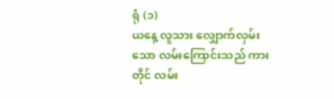ရုံ (၁)
ယနေ့ လူသား လျှောက်လှမ်းသော လမ်းကြောင်းသည် ကားတိုင် လမ်း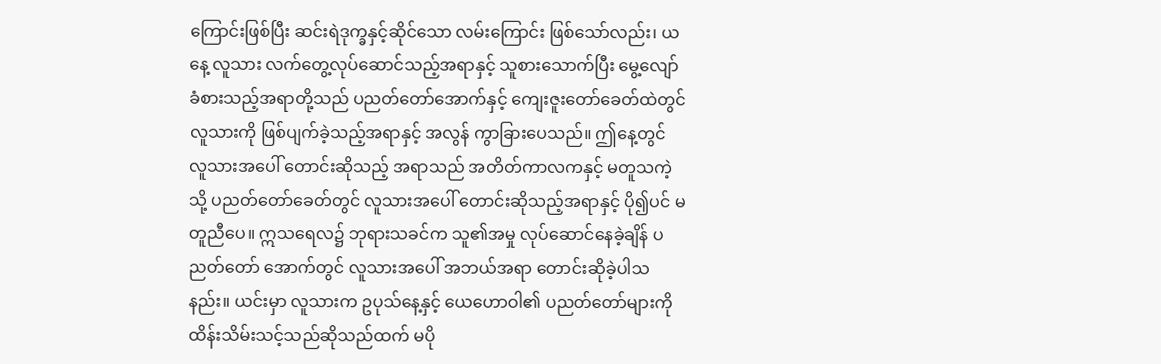ကြောင်းဖြစ်ပြီး ဆင်းရဲဒုက္ခနှင့်ဆိုင်သော လမ်းကြောင်း ဖြစ်သော်လည်း၊ ယနေ့ လူသား လက်တွေ့လုပ်ဆောင်သည့်အရာနှင့် သူစားသောက်ပြီး မွေ့လျော် ခံစားသည့်အရာတို့သည် ပညတ်တော်အောက်နှင့် ကျေးဇူးတော်ခေတ်ထဲတွင် လူသားကို ဖြစ်ပျက်ခဲ့သည့်အရာနှင့် အလွန် ကွာခြားပေသည်။ ဤနေ့တွင် လူသားအပေါ် တောင်းဆိုသည့် အရာသည် အတိတ်ကာလကနှင့် မတူသကဲ့သို့ ပညတ်တော်ခေတ်တွင် လူသားအပေါ် တောင်းဆိုသည့်အရာနှင့် ပို၍ပင် မတူညီပေ။ ဣသရေလ၌ ဘုရားသခင်က သူ၏အမှု လုပ်ဆောင်နေခဲ့ချိန် ပညတ်တော် အောက်တွင် လူသားအပေါ် အဘယ်အရာ တောင်းဆိုခဲ့ပါသနည်း။ ယင်းမှာ လူသားက ဥပုသ်နေ့နှင့် ယေဟောဝါ၏ ပညတ်တော်များကို ထိန်းသိမ်းသင့်သည်ဆိုသည်ထက် မပို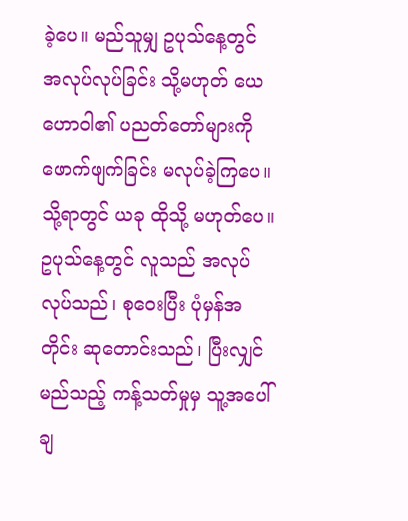ခဲ့ပေ။ မည်သူမျှ ဥပုသ်နေ့တွင် အလုပ်လုပ်ခြင်း သို့မဟုတ် ယေဟောဝါ၏ ပညတ်တော်များကို ဖောက်ဖျက်ခြင်း မလုပ်ခဲ့ကြပေ။ သို့ရာတွင် ယခု ထိုသို့ မဟုတ်ပေ။ ဥပုသ်နေ့တွင် လူသည် အလုပ်လုပ်သည်၊ စုဝေးပြီး ပုံမှန်အတိုင်း ဆုတောင်းသည်၊ ပြီးလျှင် မည်သည့် ကန့်သတ်မှုမှ သူ့အပေါ် ချ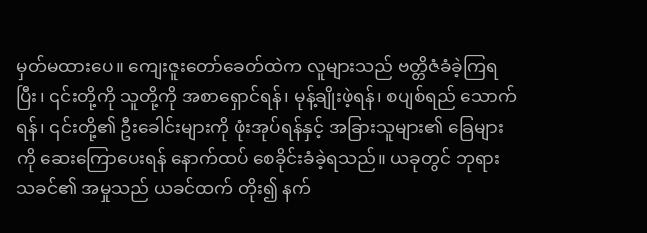မှတ်မထားပေ။ ကျေးဇူးတော်ခေတ်ထဲက လူများသည် ဗတ္တိဇံခံခဲ့ကြရပြီး၊ ၎င်းတို့ကို သူတို့ကို အစာရှောင်ရန်၊ မုန့်ချိုးဖဲ့ရန်၊ စပျစ်ရည် သောက်ရန်၊ ၎င်းတို့၏ ဦးခေါင်းများကို ဖုံးအုပ်ရန်နှင့် အခြားသူများ၏ ခြေများကို ဆေးကြောပေးရန် နောက်ထပ် စေခိုင်းခံခဲ့ရသည်။ ယခုတွင် ဘုရားသခင်၏ အမှုသည် ယခင်ထက် တိုး၍ နက်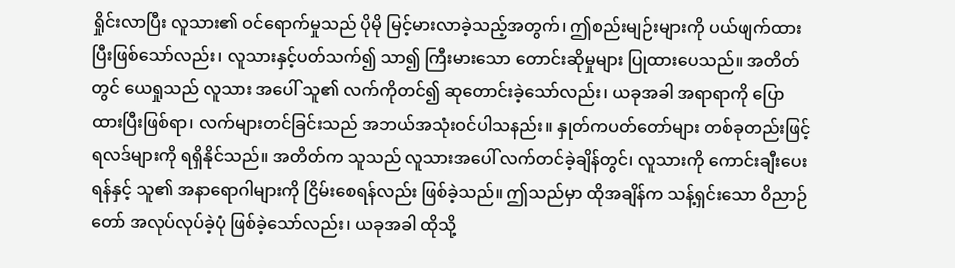ရှိုင်းလာပြီး လူသား၏ ဝင်ရောက်မှုသည် ပိုမို မြင့်မားလာခဲ့သည့်အတွက်၊ ဤစည်းမျဉ်းများကို ပယ်ဖျက်ထားပြီးဖြစ်သော်လည်း၊ လူသားနှင့်ပတ်သက်၍ သာ၍ ကြီးမားသော တောင်းဆိုမှုများ ပြုထားပေသည်။ အတိတ်တွင် ယေရှုသည် လူသား အပေါ် သူ၏ လက်ကိုတင်၍ ဆုတောင်းခဲ့သော်လည်း၊ ယခုအခါ အရာရာကို ပြောထားပြီးဖြစ်ရာ၊ လက်များတင်ခြင်းသည် အဘယ်အသုံးဝင်ပါသနည်း။ နှုတ်ကပတ်တော်များ တစ်ခုတည်းဖြင့် ရလဒ်များကို ရရှိနိုင်သည်။ အတိတ်က သူသည် လူသားအပေါ် လက်တင်ခဲ့ချိန်တွင်၊ လူသားကို ကောင်းချီးပေးရန်နှင့် သူ၏ အနာရောဂါများကို ငြိမ်းစေရန်လည်း ဖြစ်ခဲ့သည်။ ဤသည်မှာ ထိုအချိန်က သန့်ရှင်းသော ဝိညာဉ်တော် အလုပ်လုပ်ခဲ့ပုံ ဖြစ်ခဲ့သော်လည်း၊ ယခုအခါ ထိုသို့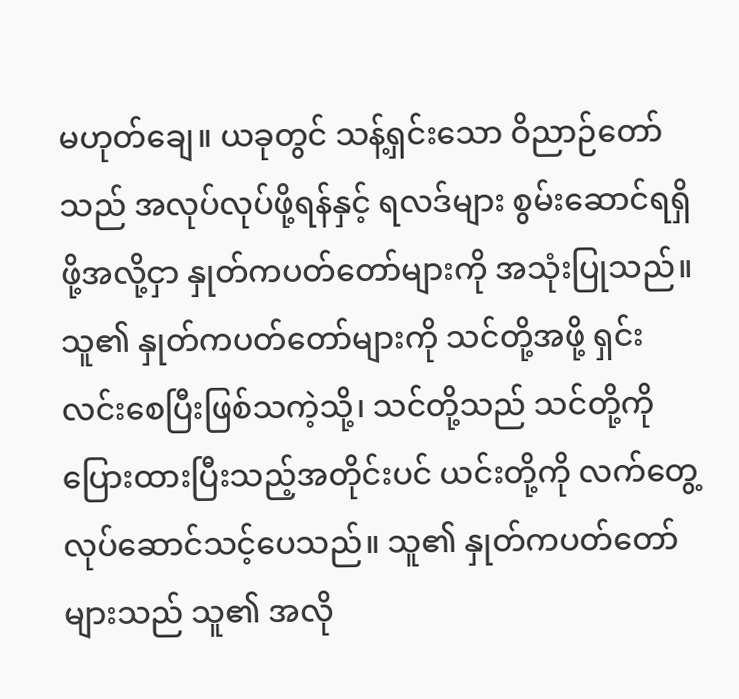မဟုတ်ချေ။ ယခုတွင် သန့်ရှင်းသော ဝိညာဉ်တော်သည် အလုပ်လုပ်ဖို့ရန်နှင့် ရလဒ်များ စွမ်းဆောင်ရရှိဖို့အလို့ငှာ နှုတ်ကပတ်တော်များကို အသုံးပြုသည်။ သူ၏ နှုတ်ကပတ်တော်များကို သင်တို့အဖို့ ရှင်းလင်းစေပြီးဖြစ်သကဲ့သို့၊ သင်တို့သည် သင်တို့ကို ပြေားထားပြီးသည့်အတိုင်းပင် ယင်းတို့ကို လက်တွေ့လုပ်ဆောင်သင့်ပေသည်။ သူ၏ နှုတ်ကပတ်တော်များသည် သူ၏ အလို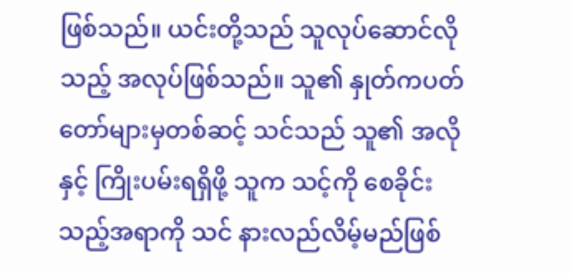ဖြစ်သည်။ ယင်းတို့သည် သူလုပ်ဆောင်လိုသည့် အလုပ်ဖြစ်သည်။ သူ၏ နှုတ်ကပတ်တော်များမှတစ်ဆင့် သင်သည် သူ၏ အလိုနှင့် ကြိုးပမ်းရရှိဖို့ သူက သင့်ကို စေခိုင်းသည့်အရာကို သင် နားလည်လိမ့်မည်ဖြစ်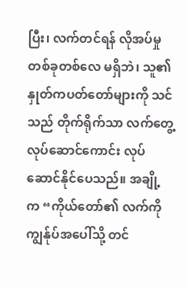ပြီး၊ လက်တင်ရန် လိုအပ်မှုတစ်ခုတစ်လေ မရှိဘဲ၊ သူ၏ နှုတ်ကပတ်တော်များကို သင်သည် တိုက်ရိုက်သာ လက်တွေ့လုပ်ဆောင်ကောင်း လုပ်ဆောင်နိုင်ပေသည်။ အချို့က “ကိုယ်တော်၏ လက်ကို ကျွန်ုပ်အပေါ်သို့ တင်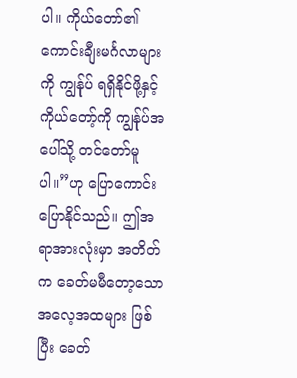ပါ။ ကိုယ်တော်၏ ကောင်းချီးမင်္ဂလာများကို ကျွန်ုပ် ရရှိနိုင်ဖို့နှင့် ကိုယ်တော့်ကို ကျွန်ုပ်အပေါ်သို့ တင်တော်မူပါ။”ဟု ပြောကောင်းပြောနိုင်သည်။ ဤအရာအားလုံးမှာ အတိတ်က ခေတ်မမီတော့သော အလေ့အထများ ဖြစ်ပြီး ခေတ်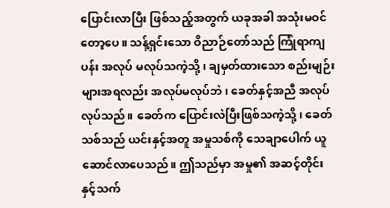ပြောင်းလာပြီး ဖြစ်သည့်အတွက် ယခုအခါ အသုံးမဝင်တော့ပေ။ သန့်ရှင်းသော ဝိညာဉ်တော်သည် ကြုံရာကျပန်း အလုပ် မလုပ်သကဲ့သို့၊ ချမှတ်ထားသော စည်းမျဉ်းများအရလည်း အလုပ်မလုပ်ဘဲ၊ ခေတ်နှင့်အညီ အလုပ်လုပ်သည်။ ခေတ်က ပြောင်းလဲပြီးဖြစ်သကဲ့သို့၊ ခေတ်သစ်သည် ယင်းနှင့်အတူ အမှုသစ်ကို သေချာပေါက် ယူဆောင်လာပေသည်။ ဤသည်မှာ အမှု၏ အဆင့်တိုင်းနှင့်သက်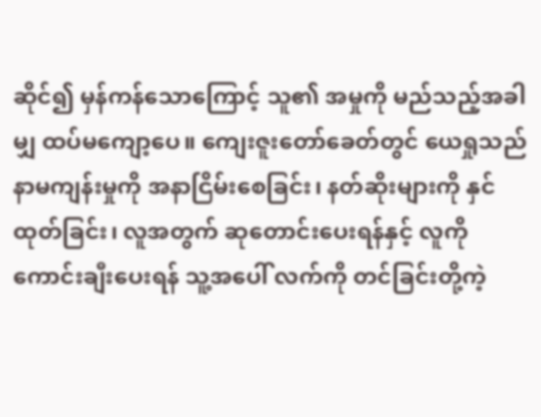ဆိုင်၍ မှန်ကန်သောကြောင့် သူ၏ အမှုကို မည်သည့်အခါမျှ ထပ်မကျော့ပေ။ ကျေးဇူးတော်ခေတ်တွင် ယေရှုသည် နာမကျန်းမှုကို အနာငြိမ်းစေခြင်း၊ နတ်ဆိုးများကို နှင်ထုတ်ခြင်း၊ လူအတွက် ဆုတောင်းပေးရန်နှင့် လူကို ကောင်းချီးပေးရန် သူ့အပေါ် လက်ကို တင်ခြင်းတို့ကဲ့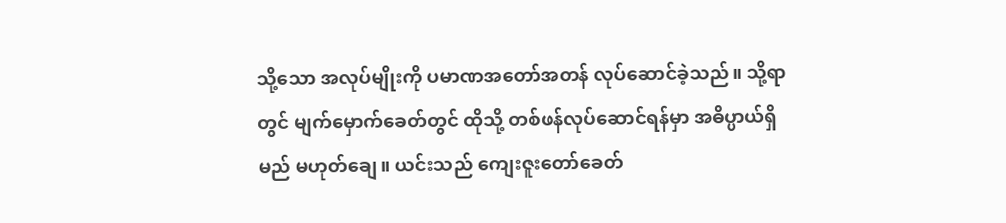သို့သော အလုပ်မျိုးကို ပမာဏအတော်အတန် လုပ်ဆောင်ခဲ့သည်။ သို့ရာတွင် မျက်မှောက်ခေတ်တွင် ထိုသို့ တစ်ဖန်လုပ်ဆောင်ရန်မှာ အဓိပ္ပာယ်ရှိမည် မဟုတ်ချေ။ ယင်းသည် ကျေးဇူးတော်ခေတ်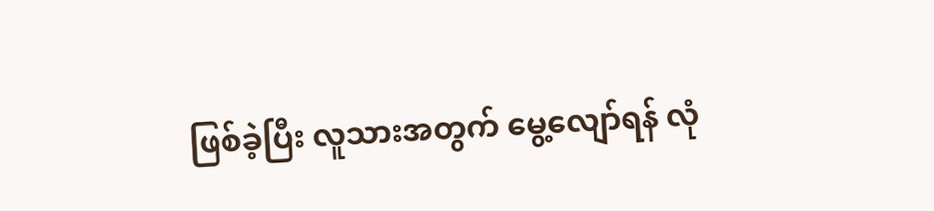ဖြစ်ခဲ့ပြီး လူသားအတွက် မွေ့လျော်ရန် လုံ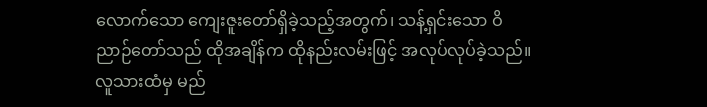လောက်သော ကျေးဇူးတော်ရှိခဲ့သည့်အတွက်၊ သန့်ရှင်းသော ဝိညာဉ်တော်သည် ထိုအချိန်က ထိုနည်းလမ်းဖြင့် အလုပ်လုပ်ခဲ့သည်။ လူသားထံမှ မည်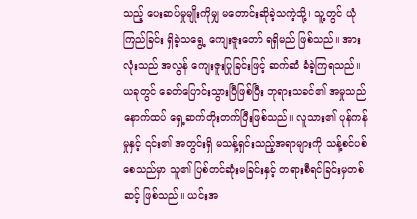သည့် ပေးဆပ်မှုမျိုးကိုမျှ မတောင်းဆိုခဲ့သကဲ့သို့၊ သူ့တွင် ယုံကြည်ခြင်း ရှိခဲ့သရွေ့ ကျေးဇူးတော် ရရှိမည် ဖြစ်သည်။ အားလုံးသည် အလွန် ကျေးဇူးပြုခြင်းဖြင့် ဆက်ဆံ ခံခဲ့ကြရသည်။ ယခုတွင် ခေတ်ပြောင်းသွားပြီဖြစ်ပြီး ဘုရားသခင်၏ အမှုသည် နောက်ထပ် ရှေ့ဆက်တိုးတက်ပြီးဖြစ်သည်။ လူသား၏ ပုန်ကန်မှုနှင့် ၎င်း၏ အတွင်းရှိ မသန့်ရှင်းသည့်အရာများကို သန့်စင်ပစ်စေသည်မှာ သူ၏ ပြစ်တင်ဆုံးမခြင်းနှင့် တရားစီရင်ခြင်းမှတစ်ဆင့် ဖြစ်သည်။ ယင်းအ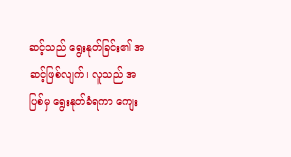ဆင့်သည် ရွေးနုတ်ခြင်း၏ အဆင့်ဖြစ်လျက်၊ လူသည် အပြစ်မှ ရွေးနုတ်ခံရကာ ကျေး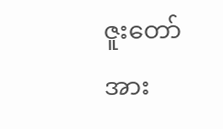ဇူးတော်အား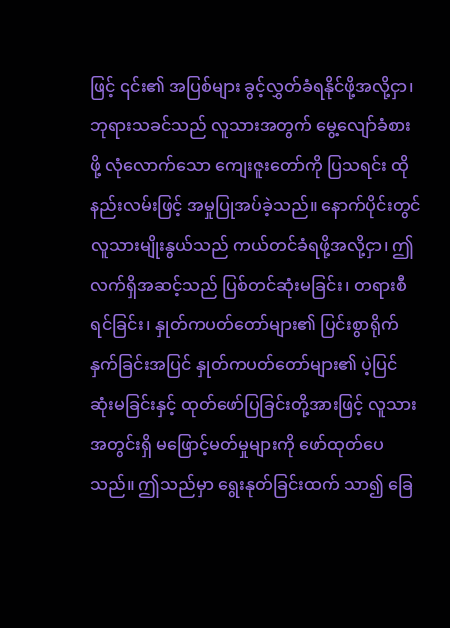ဖြင့် ၎င်း၏ အပြစ်များ ခွင့်လွှတ်ခံရနိုင်ဖို့အလို့ငှာ၊ ဘုရားသခင်သည် လူသားအတွက် မွေ့လျော်ခံစားဖို့ လုံလောက်သော ကျေးဇူးတော်ကို ပြသရင်း ထိုနည်းလမ်းဖြင့် အမှုပြုအပ်ခဲ့သည်။ နောက်ပိုင်းတွင် လူသားမျိုးနွယ်သည် ကယ်တင်ခံရဖို့အလို့ငှာ၊ ဤလက်ရှိအဆင့်သည် ပြစ်တင်ဆုံးမခြင်း၊ တရားစီရင်ခြင်း၊ နှုတ်ကပတ်တော်များ၏ ပြင်းစွာရိုက်နှက်ခြင်းအပြင် နှုတ်ကပတ်တော်များ၏ ပဲ့ပြင် ဆုံးမခြင်းနှင့် ထုတ်ဖော်ပြခြင်းတို့အားဖြင့် လူသားအတွင်းရှိ မဖြောင့်မတ်မှုများကို ဖော်ထုတ်ပေသည်။ ဤသည်မှာ ရွေးနုတ်ခြင်းထက် သာ၍ ခြေ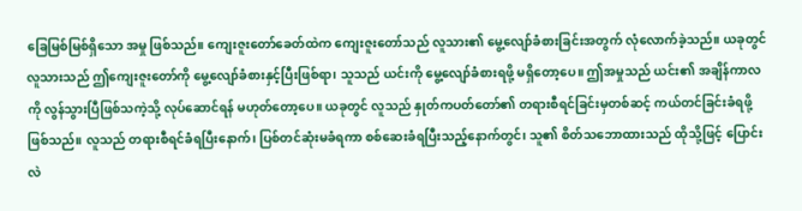ခြေမြစ်မြစ်ရှိသော အမှု ဖြစ်သည်။ ကျေးဇူးတော်ခေတ်ထဲက ကျေးဇူးတော်သည် လူသား၏ မွေ့လျော်ခံစားခြင်းအတွက် လုံလောက်ခဲ့သည်။ ယခုတွင် လူသားသည် ဤကျေးဇူးတော်ကို မွေ့လျော်ခံစားနှင့်ပြီးဖြစ်ရာ၊ သူသည် ယင်းကို မွေ့လျော်ခံစားရဖို့ မရှိတော့ပေ။ ဤအမှုသည် ယင်း၏ အချိန်ကာလကို လွန်သွားပြီဖြစ်သကဲ့သို့ လုပ်ဆောင်ရန် မဟုတ်တော့ပေ။ ယခုတွင် လူသည် နှုတ်ကပတ်တော်၏ တရားစီရင်ခြင်းမှတစ်ဆင့် ကယ်တင်ခြင်းခံရဖို့ ဖြစ်သည်။ လူသည် တရားစီရင်ခံရပြီးနောက်၊ ပြစ်တင်ဆုံးမခံရကာ စစ်ဆေးခံရပြီးသည့်နောက်တွင်၊ သူ၏ စိတ်သဘောထားသည် ထိုသို့ဖြင့် ပြောင်းလဲ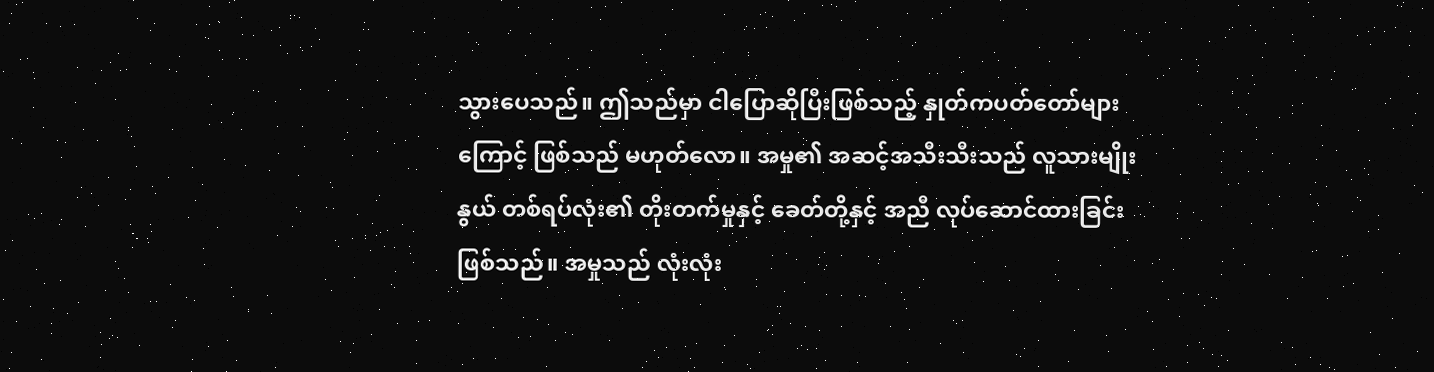သွားပေသည်။ ဤသည်မှာ ငါပြောဆိုပြီးဖြစ်သည့် နှုတ်ကပတ်တော်များကြောင့် ဖြစ်သည် မဟုတ်လော။ အမှု၏ အဆင့်အသီးသီးသည် လူသားမျိုးနွယ် တစ်ရပ်လုံး၏ တိုးတက်မှုနှင့် ခေတ်တို့နှင့် အညီ လုပ်ဆောင်ထားခြင်း ဖြစ်သည်။ အမှုသည် လုံးလုံး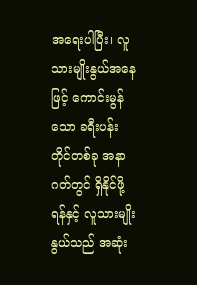အရေးပါပြီး၊ လူသားမျိုးနွယ်အနေဖြင့် ကောင်းမွန်သော ခရီးပန်းတိုင်တစ်ခု အနာဂတ်တွင် ရှိနိုင်ဖို့ရန်နှင့် လူသားမျိုးနွယ်သည် အဆုံး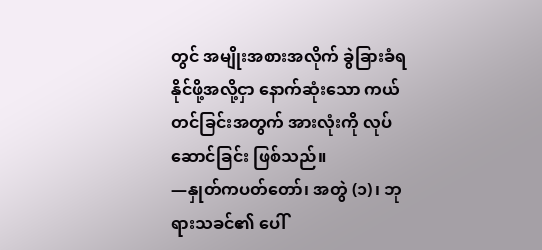တွင် အမျိုးအစားအလိုက် ခွဲခြားခံရနိုင်ဖို့အလို့ငှာ နောက်ဆုံးသော ကယ်တင်ခြင်းအတွက် အားလုံးကို လုပ်ဆောင်ခြင်း ဖြစ်သည်။
—နှုတ်ကပတ်တော်၊ အတွဲ (၁)၊ ဘုရားသခင်၏ ပေါ်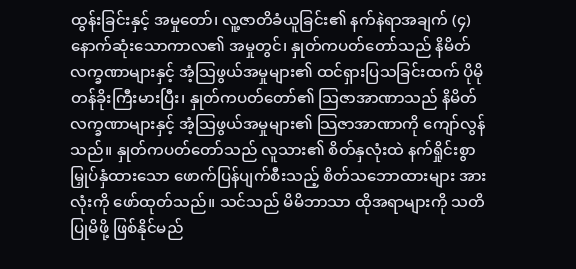ထွန်းခြင်းနှင့် အမှုတော်၊ လူ့ဇာတိခံယူခြင်း၏ နက်နဲရာအချက် (၄)
နောက်ဆုံးသောကာလ၏ အမှုတွင်၊ နှုတ်ကပတ်တော်သည် နိမိတ်လက္ခဏာများနှင့် အံ့သြဖွယ်အမှုများ၏ ထင်ရှားပြသခြင်းထက် ပိုမို တန်ခိုးကြီးမားပြီး၊ နှုတ်ကပတ်တော်၏ သြဇာအာဏာသည် နိမိတ်လက္ခဏာများနှင့် အံ့သြဖွယ်အမှုများ၏ သြဇာအာဏာကို ကျော်လွန်သည်။ နှုတ်ကပတ်တော်သည် လူသား၏ စိတ်နှလုံးထဲ နက်ရှိုင်းစွာ မြှုပ်နှံထားသော ဖောက်ပြန်ပျက်စီးသည့် စိတ်သဘောထားများ အားလုံးကို ဖော်ထုတ်သည်။ သင်သည် မိမိဘာသာ ထိုအရာများကို သတိပြုမိဖို့ ဖြစ်နိုင်မည်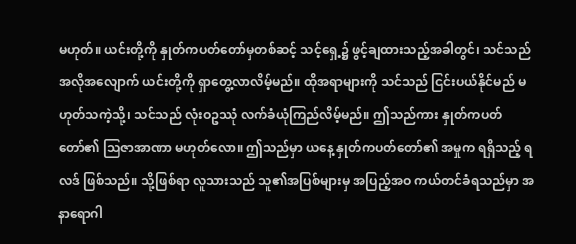မဟုတ်။ ယင်းတို့ကို နှုတ်ကပတ်တော်မှတစ်ဆင့် သင့်ရှေ့၌ ဖွင့်ချထားသည့်အခါတွင်၊ သင်သည် အလိုအလျောက် ယင်းတို့ကို ရှာတွေ့လာလိမ့်မည်။ ထိုအရာများကို သင်သည် ငြင်းပယ်နိုင်မည် မဟုတ်သကဲ့သို့၊ သင်သည် လုံးဝဥဿုံ လက်ခံယုံကြည်လိမ့်မည်။ ဤသည်ကား နှုတ်ကပတ်တော်၏ သြဇာအာဏာ မဟုတ်လော။ ဤသည်မှာ ယနေ့ နှုတ်ကပတ်တော်၏ အမှုက ရရှိသည့် ရလဒ် ဖြစ်သည်။ သို့ဖြစ်ရာ လူသားသည် သူ၏အပြစ်များမှ အပြည့်အဝ ကယ်တင်ခံရသည်မှာ အနာရောဂါ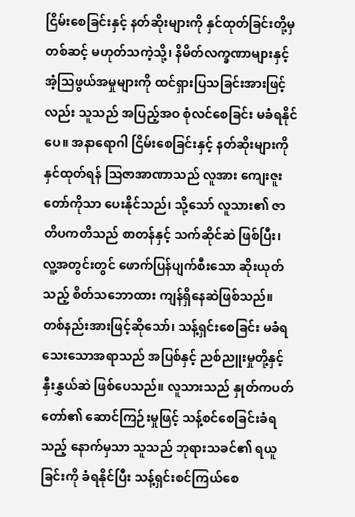ငြိမ်းစေခြင်းနှင့် နတ်ဆိုးများကို နှင်ထုတ်ခြင်းတို့မှတစ်ဆင့် မဟုတ်သကဲ့သို့၊ နိမိတ်လက္ခဏာများနှင့် အံ့သြဖွယ်အမှုများကို ထင်ရှားပြသခြင်းအားဖြင့်လည်း သူသည် အပြည့်အဝ စုံလင်စေခြင်း မခံရနိုင်ပေ။ အနာရောဂါ ငြိမ်းစေခြင်းနှင့် နတ်ဆိုးများကို နှင်ထုတ်ရန် ဩဇာအာဏာသည် လူအား ကျေးဇူးတော်ကိုသာ ပေးနိုင်သည်၊ သို့သော် လူသား၏ ဇာတိပကတိသည် စာတန်နှင့် သက်ဆိုင်ဆဲ ဖြစ်ပြီး၊ လူ့အတွင်းတွင် ဖောက်ပြန်ပျက်စီးသော ဆိုးယုတ်သည့် စိတ်သဘောထား ကျန်ရှိနေဆဲဖြစ်သည်။ တစ်နည်းအားဖြင့်ဆိုသော်၊ သန့်ရှင်းစေခြင်း မခံရသေးသောအရာသည် အပြစ်နှင့် ညစ်ညူးမှုတို့နှင့် နှီးနွှယ်ဆဲ ဖြစ်ပေသည်။ လူသားသည် နှုတ်ကပတ်တော်၏ ဆောင်ကြဉ်းမှုဖြင့် သန့်စင်စေခြင်းခံရသည့် နောက်မှသာ သူသည် ဘုရားသခင်၏ ရယူခြင်းကို ခံရနိုင်ပြီး သန့်ရှင်းစင်ကြယ်စေ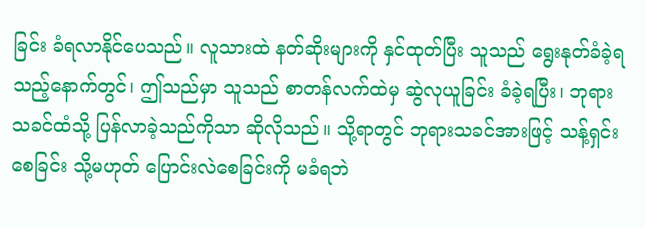ခြင်း ခံရလာနိုင်ပေသည်။ လူသားထဲ နတ်ဆိုးများကို နှင်ထုတ်ပြီး သူသည် ရွေးနုတ်ခံခဲ့ရသည့်နောက်တွင်၊ ဤသည်မှာ သူသည် စာတန်လက်ထဲမှ ဆွဲလုယူခြင်း ခံခဲ့ရပြီး၊ ဘုရားသခင်ထံသို့ ပြန်လာခဲ့သည်ကိုသာ ဆိုလိုသည်။ သို့ရာတွင် ဘုရားသခင်အားဖြင့် သန့်ရှင်းစေခြင်း သို့မဟုတ် ပြောင်းလဲစေခြင်းကို မခံရဘဲ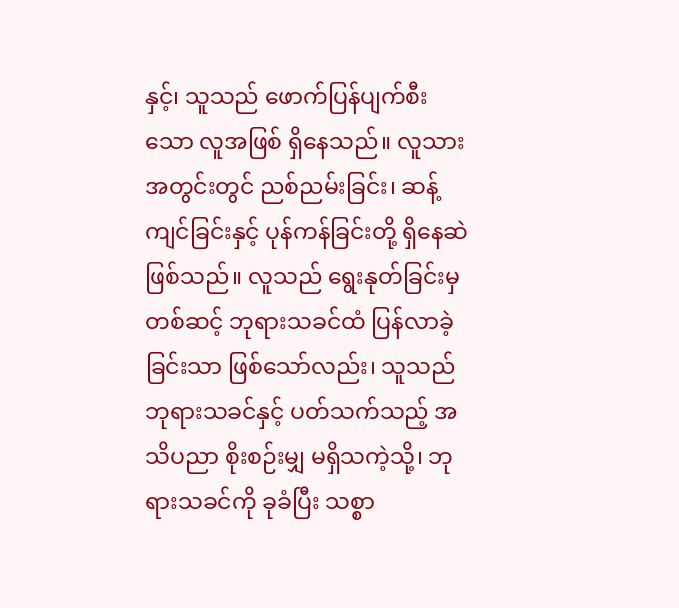နှင့်၊ သူသည် ဖောက်ပြန်ပျက်စီးသော လူအဖြစ် ရှိနေသည်။ လူသားအတွင်းတွင် ညစ်ညမ်းခြင်း၊ ဆန့်ကျင်ခြင်းနှင့် ပုန်ကန်ခြင်းတို့ ရှိနေဆဲ ဖြစ်သည်။ လူသည် ရွေးနုတ်ခြင်းမှတစ်ဆင့် ဘုရားသခင်ထံ ပြန်လာခဲ့ခြင်းသာ ဖြစ်သော်လည်း၊ သူသည် ဘုရားသခင်နှင့် ပတ်သက်သည့် အသိပညာ စိုးစဉ်းမျှ မရှိသကဲ့သို့၊ ဘုရားသခင်ကို ခုခံပြီး သစ္စာ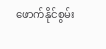ဖောက်နိုင်စွမ်း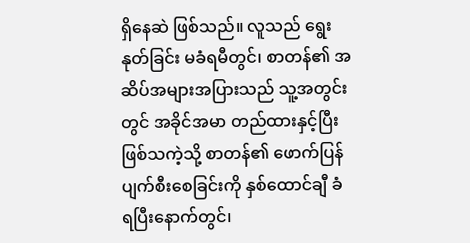ရှိနေဆဲ ဖြစ်သည်။ လူသည် ရွေးနုတ်ခြင်း မခံရမီတွင်၊ စာတန်၏ အဆိပ်အများအပြားသည် သူ့အတွင်းတွင် အခိုင်အမာ တည်ထားနှင့်ပြီးဖြစ်သကဲ့သို့ စာတန်၏ ဖောက်ပြန်ပျက်စီးစေခြင်းကို နှစ်ထောင်ချီ ခံရပြီးနောက်တွင်၊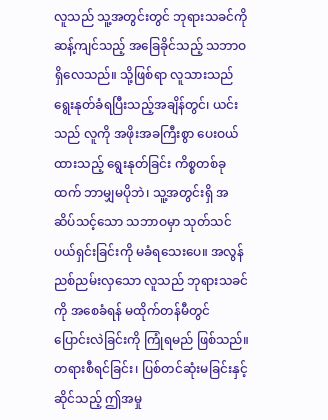လူသည် သူ့အတွင်းတွင် ဘုရားသခင်ကို ဆန့်ကျင်သည့် အခြေခိုင်သည့် သဘာဝ ရှိလေသည်။ သို့ဖြစ်ရာ လူသားသည် ရွေးနုတ်ခံရပြီးသည့်အချိန်တွင်၊ ယင်းသည် လူကို အဖိုးအခကြီးစွာ ပေးဝယ်ထားသည့် ရွေးနုတ်ခြင်း ကိစ္စတစ်ခုထက် ဘာမျှမပိုဘဲ၊ သူ့အတွင်းရှိ အဆိပ်သင့်သော သဘာဝမှာ သုတ်သင်ပယ်ရှင်းခြင်းကို မခံရသေးပေ။ အလွန် ညစ်ညမ်းလှသော လူသည် ဘုရားသခင်ကို အစေခံရန် မထိုက်တန်မီတွင် ပြောင်းလဲခြင်းကို ကြုံရမည် ဖြစ်သည်။ တရားစီရင်ခြင်း၊ ပြစ်တင်ဆုံးမခြင်းနှင့်ဆိုင်သည့် ဤအမှု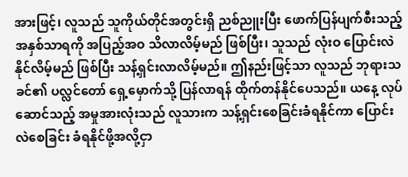အားဖြင့်၊ လူသည် သူကိုယ်တိုင်အတွင်းရှိ ညစ်ညူးပြီး ဖောက်ပြန်ပျက်စီးသည့် အနှစ်သာရကို အပြည့်အဝ သိလာလိမ့်မည် ဖြစ်ပြီး၊ သူသည် လုံးဝ ပြောင်းလဲနိုင်လိမ့်မည် ဖြစ်ပြီး သန့်ရှင်းလာလိမ့်မည်။ ဤနည်းဖြင့်သာ လူသည် ဘုရားသခင်၏ ပလ္လင်တော် ရှေ့မှောက်သို့ ပြန်လာရန် ထိုက်တန်နိုင်ပေသည်။ ယနေ့ လုပ်ဆောင်သည့် အမှုအားလုံးသည် လူသားက သန့်ရှင်းစေခြင်းခံရနိုင်ကာ ပြောင်းလဲစေခြင်း ခံရနိုင်ဖို့အလို့ငှာ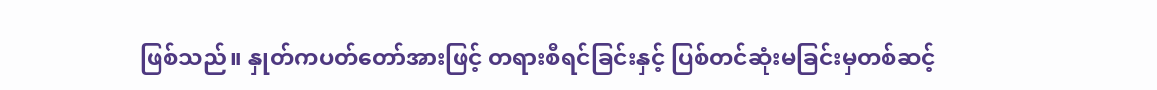ဖြစ်သည်။ နှုတ်ကပတ်တော်အားဖြင့် တရားစီရင်ခြင်းနှင့် ပြစ်တင်ဆုံးမခြင်းမှတစ်ဆင့်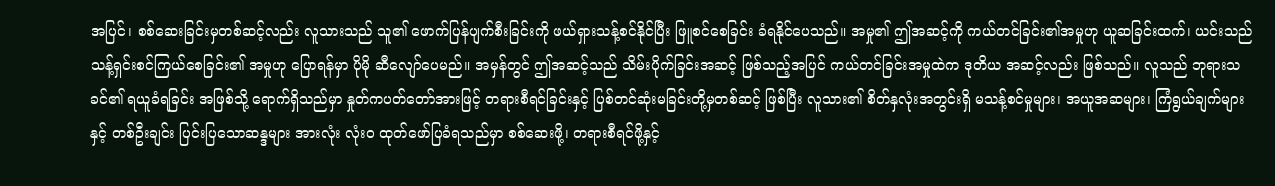အပြင်၊ စစ်ဆေးခြင်းမှတစ်ဆင့်လည်း လူသားသည် သူ၏ ဖောက်ပြန်ပျက်စီးခြင်းကို ဖယ်ရှားသန့်စင်နိုင်ပြီး ဖြူစင်စေခြင်း ခံရနိုင်ပေသည်။ အမှု၏ ဤအဆင့်ကို ကယ်တင်ခြင်း၏အမှုဟု ယူဆခြင်းထက်၊ ယင်းသည် သန့်ရှင်းစင်ကြယ်စေခြင်း၏ အမှုဟု ပြောရန်မှာ ပိုမို ဆီလျော်ပေမည်။ အမှန်တွင် ဤအဆင့်သည် သိမ်းပိုက်ခြင်းအဆင့် ဖြစ်သည့်အပြင် ကယ်တင်ခြင်းအမှုထဲက ဒုတိယ အဆင့်လည်း ဖြစ်သည်။ လူသည် ဘုရားသခင်၏ ရယူခံရခြင်း အဖြစ်သို့ ရောက်ရှိသည်မှာ နှုတ်ကပတ်တော်အားဖြင့် တရားစီရင်ခြင်းနှင့် ပြစ်တင်ဆုံးမခြင်းတို့မှတစ်ဆင့် ဖြစ်ပြီး လူသား၏ စိတ်နှလုံးအတွင်းရှိ မသန့်စင်မှုများ၊ အယူအဆများ၊ ကြံရွယ်ချက်များနှင့် တစ်ဦးချင်း ပြင်းပြသောဆန္ဒများ အားလုံး လုံးဝ ထုတ်ဖော်ပြခံရသည်မှာ စစ်ဆေးဖို့၊ တရားစီရင်ဖို့နှင့်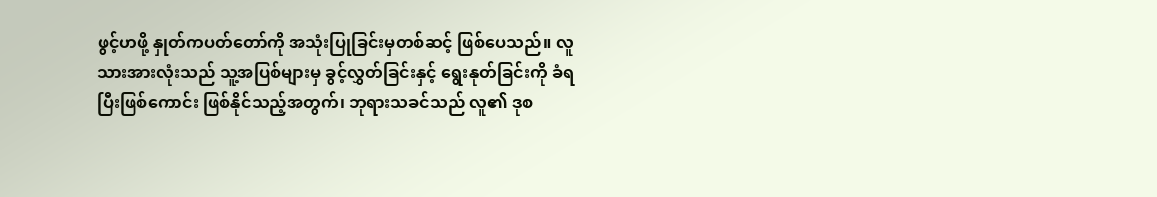ဖွင့်ဟဖို့ နှုတ်ကပတ်တော်ကို အသုံးပြုခြင်းမှတစ်ဆင့် ဖြစ်ပေသည်။ လူသားအားလုံးသည် သူ့အပြစ်များမှ ခွင့်လွှတ်ခြင်းနှင့် ရွေးနုတ်ခြင်းကို ခံရပြီးဖြစ်ကောင်း ဖြစ်နိုင်သည့်အတွက်၊ ဘုရားသခင်သည် လူ၏ ဒုစ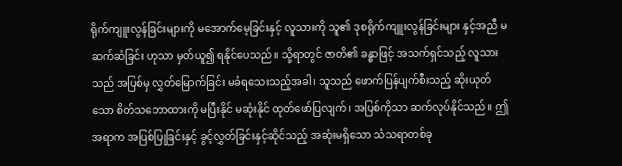ရိုက်ကျူးလွန်ခြင်းများကို မအောက်မေ့ခြင်းနှင့် လူသားကို သူ၏ ဒုစရိုက်ကျူးလွန်ခြင်းများ နှင့်အညီ မဆက်ဆံခြင်း ဟုသာ မှတ်ယူ၍ ရနိုင်ပေသည်။ သို့ရာတွင် ဇာတိ၏ ခန္ဓာဖြင့် အသက်ရှင်သည့် လူသားသည် အပြစ်မှ လွှတ်မြောက်ခြင်း မခံရသေးသည့်အခါ၊ သူသည် ဖောက်ပြန်ပျက်စီးသည့် ဆိုးယုတ်သော စိတ်သဘောထားကို မပြီးနိုင် မဆုံးနိုင် ထုတ်ဖော်ပြလျက်၊ အပြစ်ကိုသာ ဆက်လုပ်နိုင်သည်။ ဤအရာက အပြစ်ပြုခြင်းနှင့် ခွင့်လွှတ်ခြင်းနှင့်ဆိုင်သည့် အဆုံးမရှိသော သံသရာတစ်ခု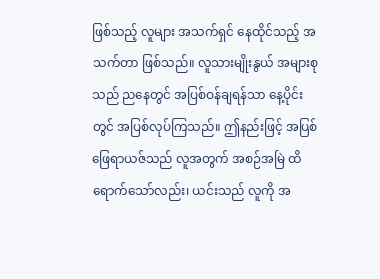ဖြစ်သည့် လူများ အသက်ရှင် နေထိုင်သည့် အသက်တာ ဖြစ်သည်။ လူသားမျိုးနွယ် အများစုသည် ညနေတွင် အပြစ်ဝန်ချရန်သာ နေ့ပိုင်းတွင် အပြစ်လုပ်ကြသည်။ ဤနည်းဖြင့် အပြစ်ဖြေရာယဇ်သည် လူအတွက် အစဉ်အမြဲ ထိရောက်သော်လည်း၊ ယင်းသည် လူကို အ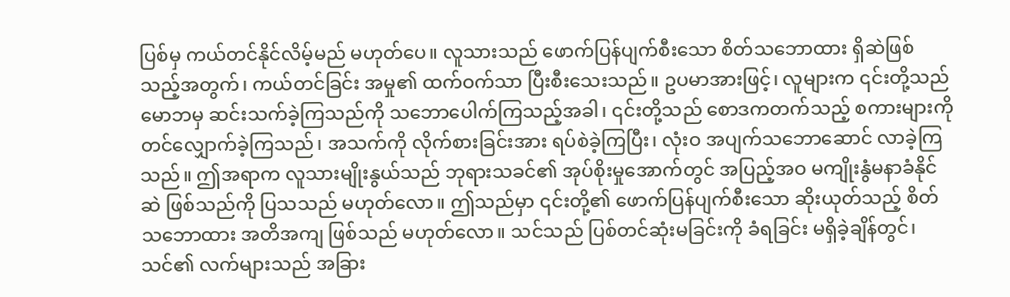ပြစ်မှ ကယ်တင်နိုင်လိမ့်မည် မဟုတ်ပေ။ လူသားသည် ဖောက်ပြန်ပျက်စီးသော စိတ်သဘောထား ရှိဆဲဖြစ်သည့်အတွက်၊ ကယ်တင်ခြင်း အမှု၏ ထက်ဝက်သာ ပြီးစီးသေးသည်။ ဥပမာအားဖြင့်၊ လူများက ၎င်းတို့သည် မောဘမှ ဆင်းသက်ခဲ့ကြသည်ကို သဘောပေါက်ကြသည့်အခါ၊ ၎င်းတို့သည် စောဒကတက်သည့် စကားများကို တင်လျှောက်ခဲ့ကြသည်၊ အသက်ကို လိုက်စားခြင်းအား ရပ်စဲခဲ့ကြပြီး၊ လုံးဝ အပျက်သဘောဆောင် လာခဲ့ကြသည်။ ဤအရာက လူသားမျိုးနွယ်သည် ဘုရားသခင်၏ အုပ်စိုးမှုအောက်တွင် အပြည့်အဝ မကျိုးနွံမနာခံနိုင်ဆဲ ဖြစ်သည်ကို ပြသသည် မဟုတ်လော။ ဤသည်မှာ ၎င်းတို့၏ ဖောက်ပြန်ပျက်စီးသော ဆိုးယုတ်သည့် စိတ်သဘောထား အတိအကျ ဖြစ်သည် မဟုတ်လော။ သင်သည် ပြစ်တင်ဆုံးမခြင်းကို ခံရခြင်း မရှိခဲ့ချိန်တွင်၊ သင်၏ လက်များသည် အခြား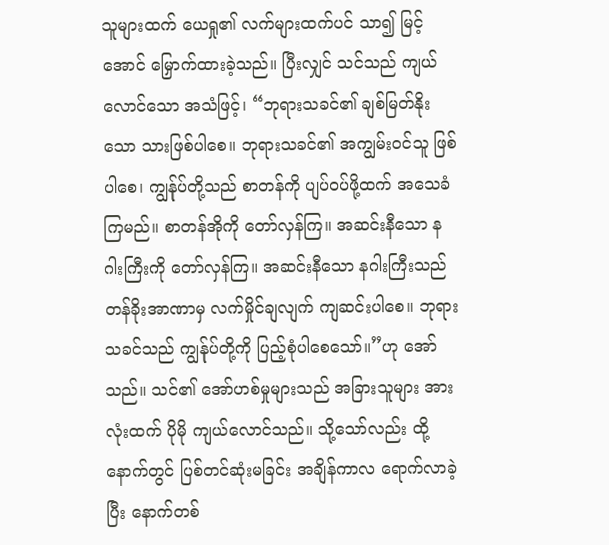သူများထက် ယေရှု၏ လက်များထက်ပင် သာ၍ မြင့်အောင် မြှောက်ထားခဲ့သည်။ ပြီးလျှင် သင်သည် ကျယ်လောင်သော အသံဖြင့်၊ “ဘုရားသခင်၏ ချစ်မြတ်နိုးသော သားဖြစ်ပါစေ။ ဘုရားသခင်၏ အကျွမ်းဝင်သူ ဖြစ်ပါစေ၊ ကျွန်ုပ်တို့သည် စာတန်ကို ပျပ်ဝပ်ဖို့ထက် အသေခံကြမည်။ စာတန်အိုကို တော်လှန်ကြ။ အဆင်းနီသော နဂါးကြီးကို တော်လှန်ကြ။ အဆင်းနီသော နဂါးကြီးသည် တန်ခိုးအာဏာမှ လက်မှိုင်ချလျက် ကျဆင်းပါစေ။ ဘုရားသခင်သည် ကျွန်ုပ်တို့ကို ပြည့်စုံပါစေသော်။”ဟု အော်သည်။ သင်၏ အော်ဟစ်မှုများသည် အခြားသူများ အားလုံးထက် ပိုမို ကျယ်လောင်သည်။ သို့သော်လည်း ထို့နောက်တွင် ပြစ်တင်ဆုံးမခြင်း အချိန်ကာလ ရောက်လာခဲ့ပြီး နောက်တစ်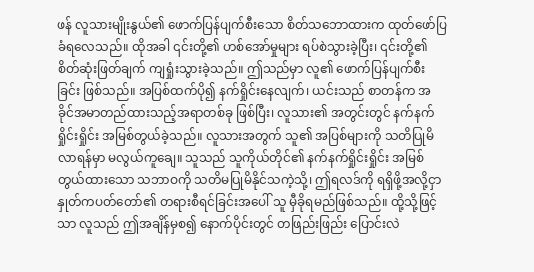ဖန် လူသားမျိုးနွယ်၏ ဖောက်ပြန်ပျက်စီးသော စိတ်သဘောထားက ထုတ်ဖော်ပြခံရလေသည်။ ထိုအခါ ၎င်းတို့၏ ဟစ်အော်မှုများ ရပ်စဲသွားခဲ့ပြီး၊ ၎င်းတို့၏ စိတ်ဆုံးဖြတ်ချက် ကျရှုံးသွားခဲ့သည်။ ဤသည်မှာ လူ၏ ဖောက်ပြန်ပျက်စီးခြင်း ဖြစ်သည်။ အပြစ်ထက်ပို၍ နက်ရှိုင်းနေလျက်၊ ယင်းသည် စာတန်က အခိုင်အမာတည်ထားသည့်အရာတစ်ခု ဖြစ်ပြီး၊ လူသား၏ အတွင်းတွင် နက်နက်ရှိုင်းရှိုင်း အမြစ်တွယ်ခဲ့သည်။ လူသားအတွက် သူ၏ အပြစ်များကို သတိပြုမိလာရန်မှာ မလွယ်ကူချေ။ သူသည် သူကိုယ်တိုင်၏ နက်နက်ရှိုင်းရှိုင်း အမြစ်တွယ်ထားသော သဘာဝကို သတိမပြုမိနိုင်သကဲ့သို့၊ ဤရလဒ်ကို ရရှိဖို့အလို့ငှာ နှုတ်ကပတ်တော်၏ တရားစီရင်ခြင်းအပေါ် သူ မှီခိုရမည်ဖြစ်သည်။ ထို့သို့ဖြင့်သာ လူသည် ဤအချိန်မှစ၍ နောက်ပိုင်းတွင် တဖြည်းဖြည်း ပြောင်းလဲ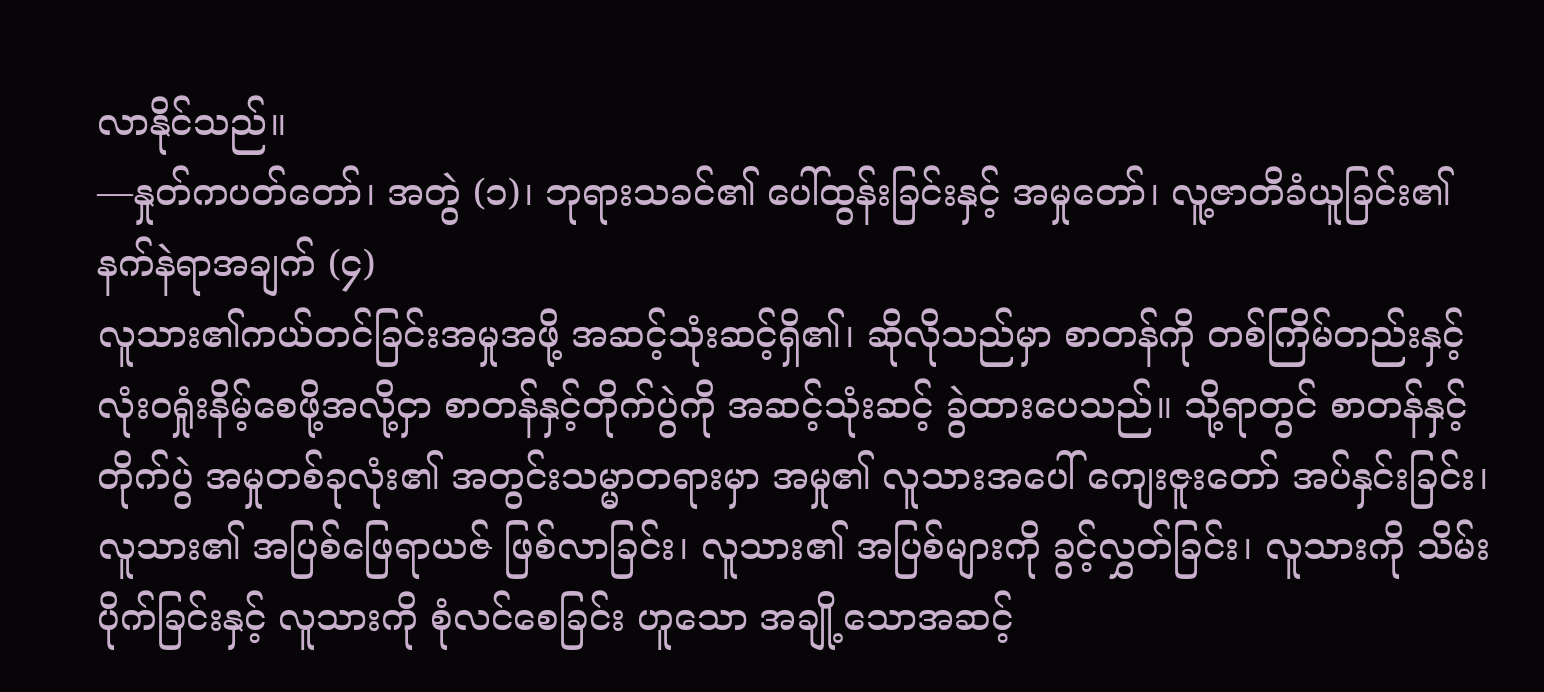လာနိုင်သည်။
—နှုတ်ကပတ်တော်၊ အတွဲ (၁)၊ ဘုရားသခင်၏ ပေါ်ထွန်းခြင်းနှင့် အမှုတော်၊ လူ့ဇာတိခံယူခြင်း၏ နက်နဲရာအချက် (၄)
လူသား၏ကယ်တင်ခြင်းအမှုအဖို့ အဆင့်သုံးဆင့်ရှိ၏၊ ဆိုလိုသည်မှာ စာတန်ကို တစ်ကြိမ်တည်းနှင့် လုံးဝရှုံးနိမ့်စေဖို့အလို့ငှာ စာတန်နှင့်တိုက်ပွဲကို အဆင့်သုံးဆင့် ခွဲထားပေသည်။ သို့ရာတွင် စာတန်နှင့်တိုက်ပွဲ အမှုတစ်ခုလုံး၏ အတွင်းသမ္မာတရားမှာ အမှု၏ လူသားအပေါ် ကျေးဇူးတော် အပ်နှင်းခြင်း၊ လူသား၏ အပြစ်ဖြေရာယဇ် ဖြစ်လာခြင်း၊ လူသား၏ အပြစ်များကို ခွင့်လွှတ်ခြင်း၊ လူသားကို သိမ်းပိုက်ခြင်းနှင့် လူသားကို စုံလင်စေခြင်း ဟူသော အချို့သောအဆင့်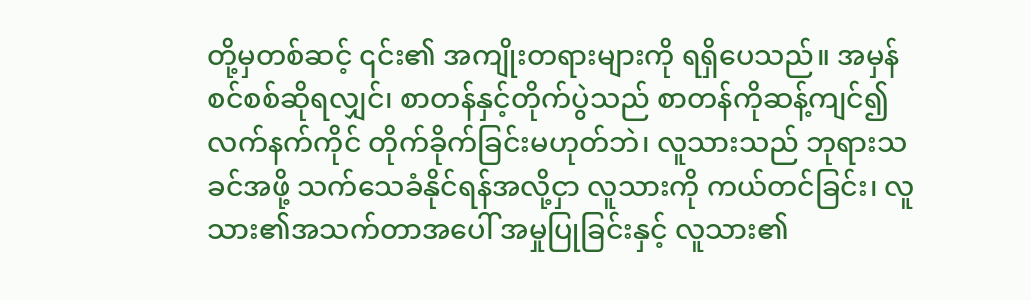တို့မှတစ်ဆင့် ၎င်း၏ အကျိုးတရားများကို ရရှိပေသည်။ အမှန်စင်စစ်ဆိုရလျှင်၊ စာတန်နှင့်တိုက်ပွဲသည် စာတန်ကိုဆန့်ကျင်၍ လက်နက်ကိုင် တိုက်ခိုက်ခြင်းမဟုတ်ဘဲ၊ လူသားသည် ဘုရားသခင်အဖို့ သက်သေခံနိုင်ရန်အလို့ငှာ လူသားကို ကယ်တင်ခြင်း၊ လူသား၏အသက်တာအပေါ် အမှုပြုခြင်းနှင့် လူသား၏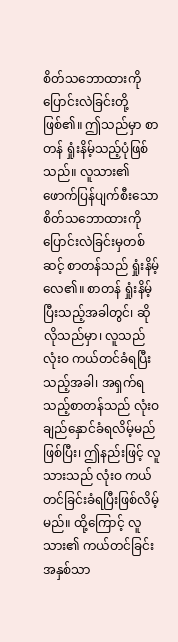စိတ်သဘောထားကို ပြောင်းလဲခြင်းတို့ ဖြစ်၏။ ဤသည်မှာ စာတန် ရှုံးနိမ့်သည့်ပုံဖြစ်သည်။ လူသား၏ ဖောက်ပြန်ပျက်စီးသော စိတ်သဘောထားကို ပြောင်းလဲခြင်းမှတစ်ဆင့် စာတန်သည် ရှုံးနိမ့်လေ၏။ စာတန် ရှုံးနိမ့်ပြီးသည့်အခါတွင်၊ ဆိုလိုသည်မှာ၊ လူသည် လုံးဝ ကယ်တင်ခံရပြီးသည့်အခါ၊ အရှက်ရသည့်စာတန်သည် လုံးဝချည်နှောင်ခံရလိမ့်မည်ဖြစ်ပြီး၊ ဤနည်းဖြင့် လူသားသည် လုံးဝ ကယ်တင်ခြင်းခံရပြီးဖြစ်လိမ့်မည်။ ထို့ကြောင့် လူသား၏ ကယ်တင်ခြင်း အနှစ်သာ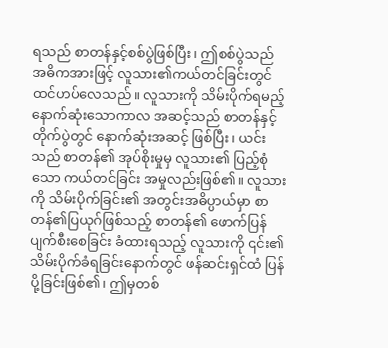ရသည် စာတန်နှင့်စစ်ပွဲဖြစ်ပြီး၊ ဤစစ်ပွဲသည် အဓိကအားဖြင့် လူသား၏ကယ်တင်ခြင်းတွင် ထင်ဟပ်လေသည်။ လူသားကို သိမ်းပိုက်ရမည့် နောက်ဆုံးသောကာလ အဆင့်သည် စာတန်နှင့်တိုက်ပွဲတွင် နောက်ဆုံးအဆင့် ဖြစ်ပြီး၊ ယင်းသည် စာတန်၏ အုပ်စိုးမှုမှ လူသား၏ ပြည့်စုံသော ကယ်တင်ခြင်း အမှုလည်းဖြစ်၏။ လူသားကို သိမ်းပိုက်ခြင်း၏ အတွင်းအဓိပ္ပာယ်မှာ စာတန်၏ပြယုဂ်ဖြစ်သည့် စာတန်၏ ဖောက်ပြန်ပျက်စီးစေခြင်း ခံထားရသည့် လူသားကို ၎င်း၏ သိမ်းပိုက်ခံရခြင်းနောက်တွင် ဖန်ဆင်းရှင်ထံ ပြန်ပို့ခြင်းဖြစ်၏၊ ဤမှတစ်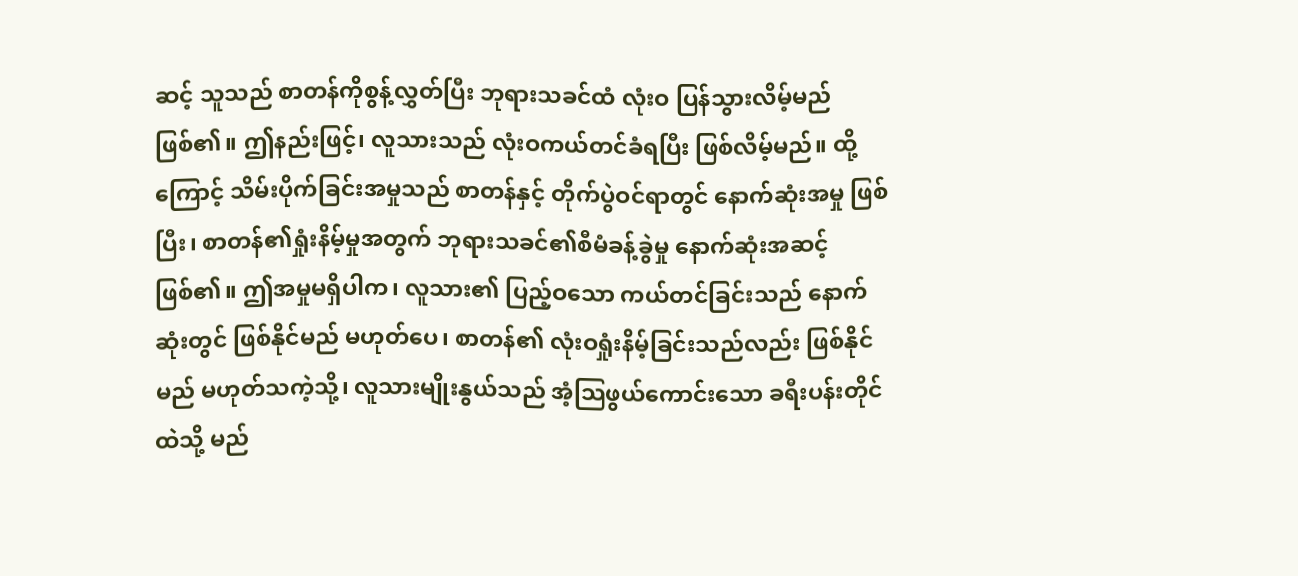ဆင့် သူသည် စာတန်ကိုစွန့်လွှတ်ပြီး ဘုရားသခင်ထံ လုံးဝ ပြန်သွားလိမ့်မည်ဖြစ်၏။ ဤနည်းဖြင့်၊ လူသားသည် လုံးဝကယ်တင်ခံရပြီး ဖြစ်လိမ့်မည်။ ထို့ကြောင့် သိမ်းပိုက်ခြင်းအမှုသည် စာတန်နှင့် တိုက်ပွဲဝင်ရာတွင် နောက်ဆုံးအမှု ဖြစ်ပြီး၊ စာတန်၏ရှုံးနိမ့်မှုအတွက် ဘုရားသခင်၏စီမံခန့်ခွဲမှု နောက်ဆုံးအဆင့်ဖြစ်၏။ ဤအမှုမရှိပါက၊ လူသား၏ ပြည့်ဝသော ကယ်တင်ခြင်းသည် နောက်ဆုံးတွင် ဖြစ်နိုင်မည် မဟုတ်ပေ၊ စာတန်၏ လုံးဝရှုံးနိမ့်ခြင်းသည်လည်း ဖြစ်နိုင်မည် မဟုတ်သကဲ့သို့၊ လူသားမျိုးနွယ်သည် အံ့သြဖွယ်ကောင်းသော ခရီးပန်းတိုင်ထဲသို့ မည်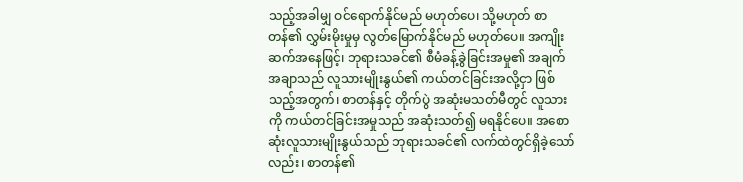သည့်အခါမျှ ဝင်ရောက်နိုင်မည် မဟုတ်ပေ၊ သို့မဟုတ် စာတန်၏ လွှမ်းမိုးမှုမှ လွတ်မြောက်နိုင်မည် မဟုတ်ပေ။ အကျိုးဆက်အနေဖြင့်၊ ဘုရားသခင်၏ စီမံခန့်ခွဲခြင်းအမှု၏ အချက်အချာသည် လူသားမျိုးနွယ်၏ ကယ်တင်ခြင်းအလို့ငှာ ဖြစ်သည့်အတွက်၊ စာတန်နှင့် တိုက်ပွဲ အဆုံးမသတ်မီတွင် လူသားကို ကယ်တင်ခြင်းအမှုသည် အဆုံးသတ်၍ မရနိုင်ပေ။ အစောဆုံးလူသားမျိုးနွယ်သည် ဘုရားသခင်၏ လက်ထဲတွင်ရှိခဲ့သော်လည်း၊ စာတန်၏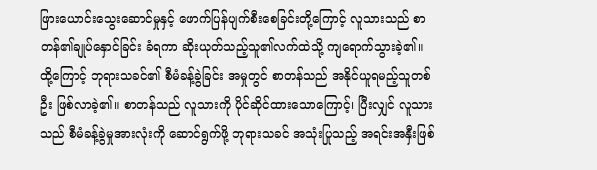ဖြားယောင်းသွေးဆောင်မှုနှင့် ဖောက်ပြန်ပျက်စီးစေခြင်းတို့ကြောင့် လူသားသည် စာတန်၏ချုပ်နှောင်ခြင်း ခံရကာ ဆိုးယုတ်သည့်သူ၏လက်ထဲသို့ ကျရောက်သွားခဲ့၏။ ထို့ကြောင့် ဘုရားသခင်၏ စီမံခန့်ခွဲခြင်း အမှုတွင် စာတန်သည် အနိုင်ယူရမည့်သူတစ်ဦး ဖြစ်လာခဲ့၏။ စာတန်သည် လူသားကို ပိုင်ဆိုင်ထားသောကြောင့်၊ ပြီးလျှင် လူသားသည် စီမံခန့်ခွဲမှုအားလုံးကို ဆောင်ရွက်ဖို့ ဘုရားသခင် အသုံးပြုသည့် အရင်းအနှီးဖြစ်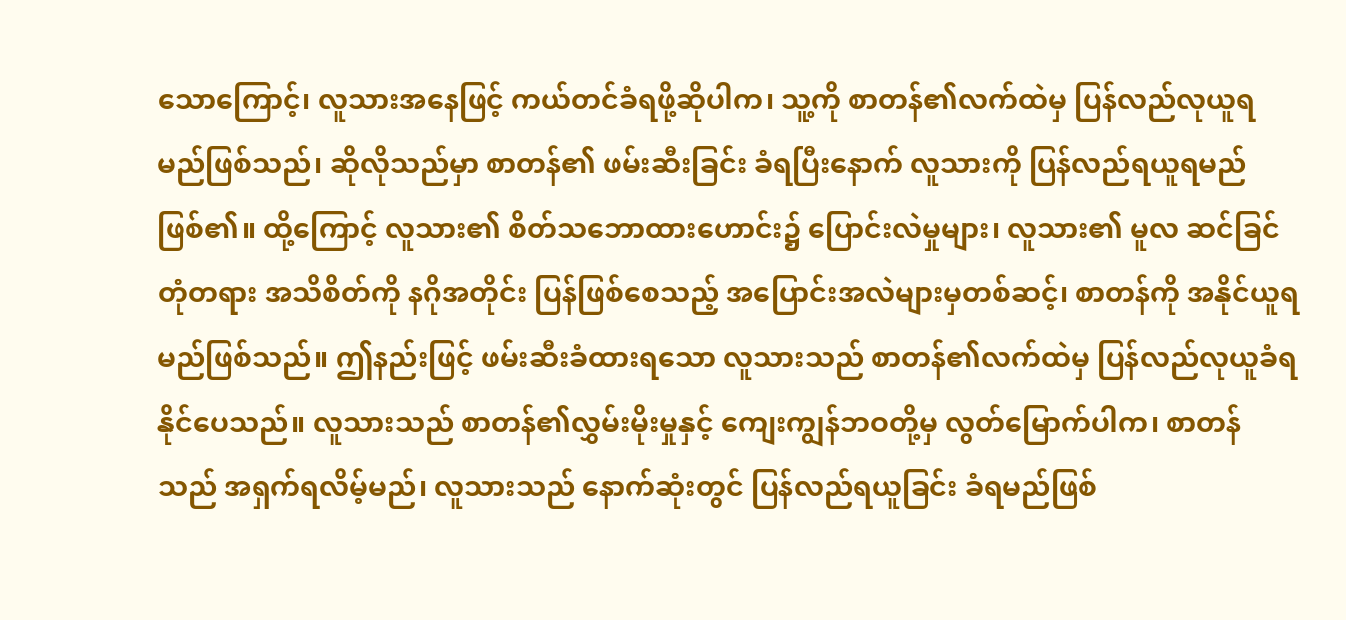သောကြောင့်၊ လူသားအနေဖြင့် ကယ်တင်ခံရဖို့ဆိုပါက၊ သူ့ကို စာတန်၏လက်ထဲမှ ပြန်လည်လုယူရမည်ဖြစ်သည်၊ ဆိုလိုသည်မှာ စာတန်၏ ဖမ်းဆီးခြင်း ခံရပြီးနောက် လူသားကို ပြန်လည်ရယူရမည်ဖြစ်၏။ ထို့ကြောင့် လူသား၏ စိတ်သဘောထားဟောင်း၌ ပြောင်းလဲမှုများ၊ လူသား၏ မူလ ဆင်ခြင်တုံတရား အသိစိတ်ကို နဂိုအတိုင်း ပြန်ဖြစ်စေသည့် အပြောင်းအလဲများမှတစ်ဆင့်၊ စာတန်ကို အနိုင်ယူရမည်ဖြစ်သည်။ ဤနည်းဖြင့် ဖမ်းဆီးခံထားရသော လူသားသည် စာတန်၏လက်ထဲမှ ပြန်လည်လုယူခံရနိုင်ပေသည်။ လူသားသည် စာတန်၏လွှမ်းမိုးမှုနှင့် ကျေးကျွန်ဘဝတို့မှ လွတ်မြောက်ပါက၊ စာတန်သည် အရှက်ရလိမ့်မည်၊ လူသားသည် နောက်ဆုံးတွင် ပြန်လည်ရယူခြင်း ခံရမည်ဖြစ်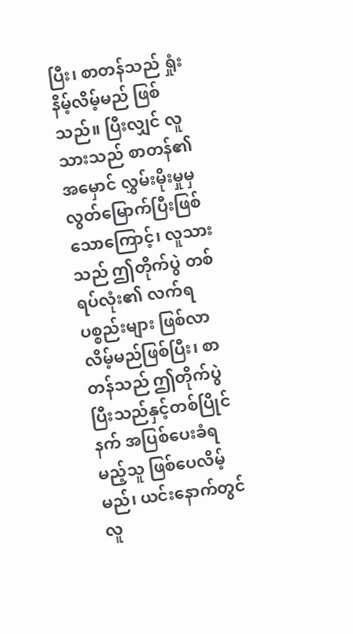ပြီး၊ စာတန်သည် ရှုံးနိမ့်လိမ့်မည် ဖြစ်သည်။ ပြီးလျှင် လူသားသည် စာတန်၏ အမှောင် လွှမ်းမိုးမှုမှ လွတ်မြောက်ပြီးဖြစ်သောကြောင့်၊ လူသားသည် ဤတိုက်ပွဲ တစ်ရပ်လုံး၏ လက်ရပစ္စည်းများ ဖြစ်လာလိမ့်မည်ဖြစ်ပြီး၊ စာတန်သည် ဤတိုက်ပွဲပြီးသည်နှင့်တစ်ပြိုင်နက် အပြစ်ပေးခံရမည့်သူ ဖြစ်ပေလိမ့်မည်၊ ယင်းနောက်တွင် လူ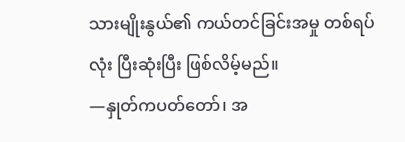သားမျိုးနွယ်၏ ကယ်တင်ခြင်းအမှု တစ်ရပ်လုံး ပြီးဆုံးပြီး ဖြစ်လိမ့်မည်။
—နှုတ်ကပတ်တော်၊ အ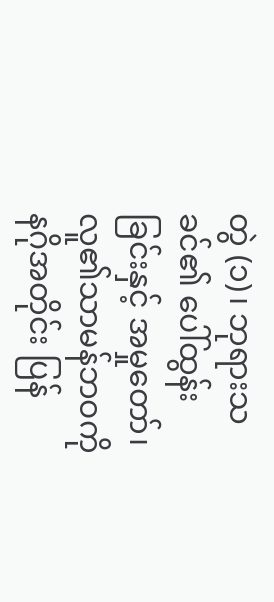တွဲ (၁)၊ ဘုရားသခင်၏ ပေါ်ထွန်းခြင်းနှင့် အမှုတော်၊ လူ၏သာမန်ဘဝကို နဂိုအတိုင်း ပြန်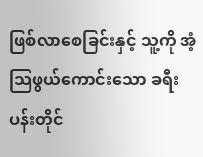ဖြစ်လာစေခြင်းနှင့် သူ့ကို အံ့သြဖွယ်ကောင်းသော ခရီးပန်းတိုင်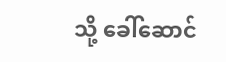သို့ ခေါ်ဆောင်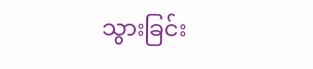သွားခြင်း